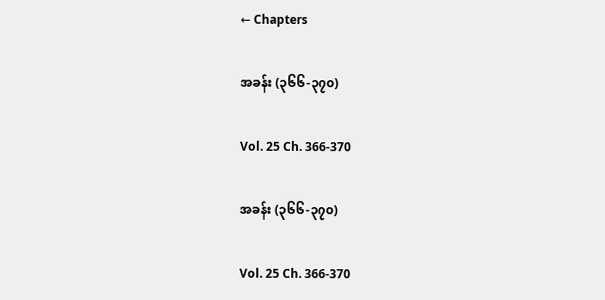← Chapters

အခန်း (၃၆၆-၃၇၀)

Vol. 25 Ch. 366-370

အခန်း (၃၆၆-၃၇၀)

Vol. 25 Ch. 366-370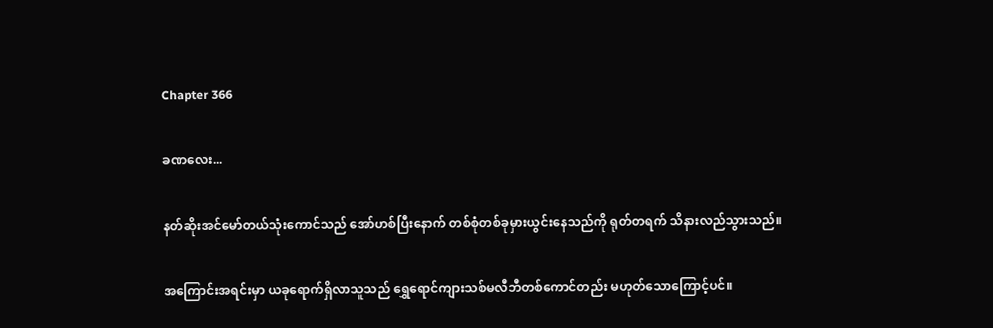Chapter 366

ခဏလေး...

နတ်ဆိုးအင်မော်တယ်သုံးကောင်သည် အော်ဟစ်ပြီးနောက် တစ်စုံတစ်ခုမှားယွင်းနေသည်ကို ရုတ်တရက် သိနားလည်သွားသည်။

အကြောင်းအရင်းမှာ ယခုရောက်ရှိလာသူသည် ရွှေရောင်ကျားသစ်မလီဘီတစ်ကောင်တည်း မဟုတ်သောကြောင့်ပင်။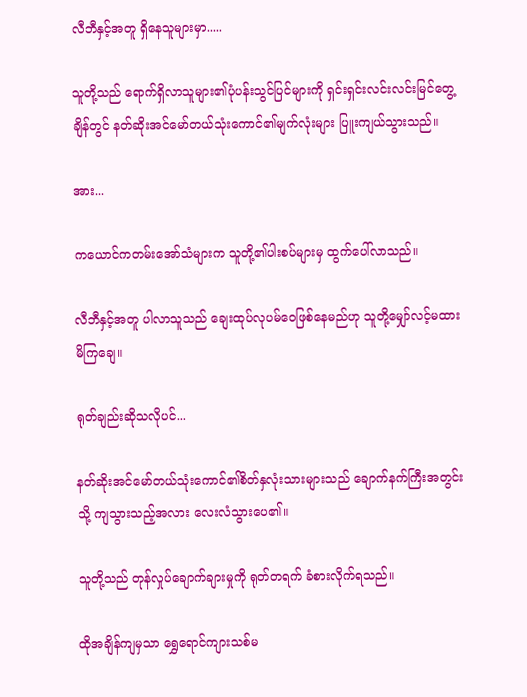လီဘီနှင့်အတူ ရှိနေသူများမှာ.....

သူတို့သည် ရောက်ရှိလာသူများ၏ပုံပန်းသွင်ပြင်များကို ရှင်းရှင်းလင်းလင်းမြင်တွေ့ချိန်တွင် နတ်ဆိုးအင်မော်တယ်သုံးကောင်၏မျက်လုံးများ ပြူးကျယ်သွားသည်။

အား...

ကယောင်ကတမ်းအော်သံများက သူတို့၏ပါးစပ်များမှ ထွက်ပေါ်လာသည်။

လီဘီနှင့်အတူ ပါလာသူသည် ချေးထုပ်လုပမ်ဝေဖြစ်နေမည်ဟု သူတို့မျှော်လင့်မထားမိကြချေ။

ရုတ်ချည်းဆိုသလိုပင်...

နတ်ဆိုးအင်မော်တယ်သုံးကောင်၏စိတ်နှလုံးသားများသည် ချောက်နက်ကြီးအတွင်းသို့ ကျသွားသည့်အလား လေးလံသွားပေ၏။

သူတို့သည် တုန်လှုပ်ချောက်ချားမှုကို ရုတ်တရက် ခံစားလိုက်ရသည်။

ထိုအချိန်ကျမှသာ ရွှေရောင်ကျားသစ်မ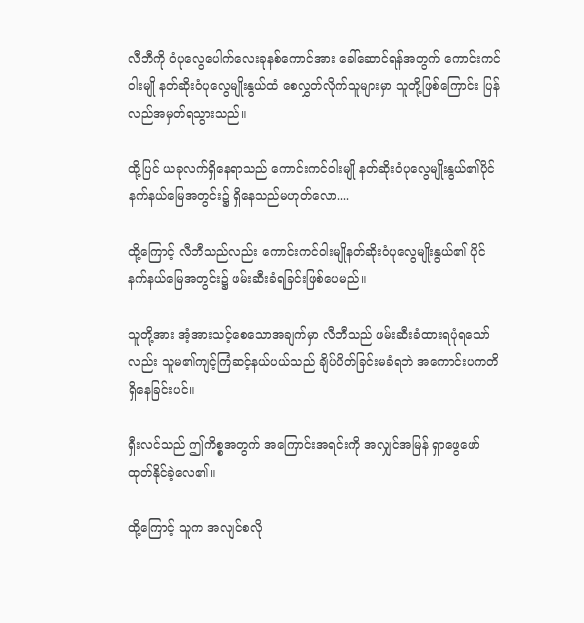လီဘီကို ဝံပုလွေပေါက်လေးခုနစ်ကောင်အား ခေါ်ဆောင်ရန်အတွက် ကောင်းကင်ဝါးမျို နတ်ဆိုးဝံပုလွေမျိုးနွယ်ထံ စေလွှတ်လိုက်သူများမှာ သူတို့ဖြစ်ကြောင်း ပြန်လည်အမှတ်ရသွားသည်။

ထို့ပြင် ယခုလက်ရှိနေရာသည် ကောင်းကင်ဝါးမျို နတ်ဆိုးဝံပုလွေမျိုးနွယ်၏ပိုင်နက်နယ်မြေအတွင်း၌ ရှိနေသည်မဟုတ်လော....

ထို့ကြောင့် လီဘီသည်လည်း ကောင်းကင်ဝါးမျိုနတ်ဆိုးဝံပုလွေမျိုးနွယ်၏ ပိုင်နက်နယ်မြေအတွင်း၌ ဖမ်းဆီးခံရခြင်းဖြစ်ပေမည်။

သူတို့အား အံ့အားသင့်စေသောအချက်မှာ လီဘီသည် ဖမ်းဆီးခံထားရပုံရသော်လည်း သူမ၏ကျင့်ကြံဆင့်နယ်ပယ်သည် ချိပ်ပိတ်ခြင်းမခံရဘဲ အကောင်းပကတိရှိနေခြင်းပင်။

ရှီးလင်သည် ဤကိစ္စအတွက် အကြောင်းအရင်းကို အလျှင်အမြန် ရှာဖွေဖော်ထုတ်နိုင်ခဲ့လေ၏။

ထို့ကြောင့် သူက အလျင်စလို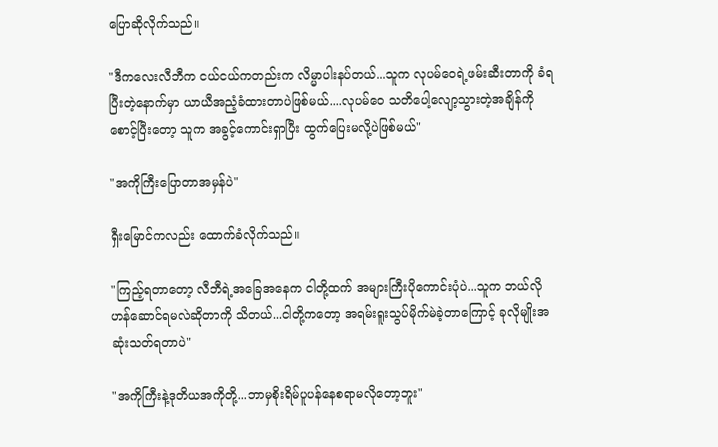ပြောဆိုလိုက်သည်။

"ဒီကလေးလီဘီက ငယ်ငယ်ကတည်းက လိမ္မာပါးနပ်တယ်...သူက လုပမ်ဝေရဲ့ဖမ်းဆီးတာကို ခံရပြီးတဲ့နောက်မှာ ယာယီအညံ့ခံထားတာပဲဖြစ်မယ်....လုပမ်ဝေ သတိပေါ့လျော့သွားတဲ့အချိန်ကိုစောင့်ပြီးတော့ သူက အခွင့်ကောင်းရှာပြီး ထွက်ပြေးမလို့ပဲဖြစ်မယ်"

"အကိုကြီးပြောတာအမှန်ပဲ"

ရှီးမြောင်ကလည်း ထောက်ခံလိုက်သည်။

"ကြည့်ရတာတော့ လီဘီရဲ့အခြေအနေက ငါတို့ထက် အများကြီးပိုကောင်းပုံပဲ...သူက ဘယ်လိုဟန်ဆောင်ရမလဲဆိုတာကို သိတယ်...ငါတို့ကတော့ အရမ်းရူးသွပ်မိုက်မဲခဲ့တာကြောင့် ခုလိုမျိုးအဆုံးသတ်ရတာပဲ"

"အကိုကြီးနဲ့ဒုတိယအကိုတို့...ဘာမှစိုးရိမ်ပူပန်နေစရာမလိုတော့ဘူး"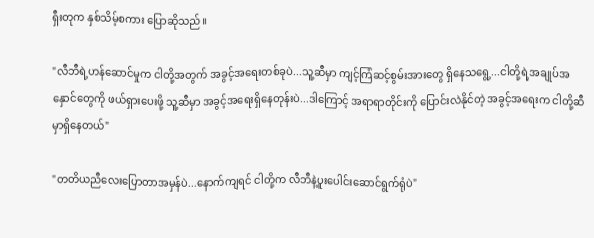ရှီးတုက နှစ်သိမ့်စကား ပြောဆိုသည်။

"လီဘီရဲ့ဟန်ဆောင်မှုက ငါတို့အတွက် အခွင့်အရေးတစ်ခုပဲ...သူ့ဆီမှာ ကျင့်ကြံဆင့်စွမ်းအားတွေ ရှိနေသရွေ့...ငါတို့ရဲ့အချုပ်အနှောင်တွေကို ဖယ်ရှားပေးဖို့ သူ့ဆီမှာ အခွင့်အရေးရှိနေတုန်းပဲ...ဒါကြောင့် အရာရာတိုင်းကို ပြောင်းလဲနိုင်တဲ့ အခွင့်အရေးက ငါတို့ဆီမှာရှိနေတယ်"

"တတိယညီလေးပြောတာအမှန်ပဲ...နောက်ကျရင် ငါတို့က လီဘီနဲ့ပူးပေါင်းဆောင်ရွက်ရုံပဲ"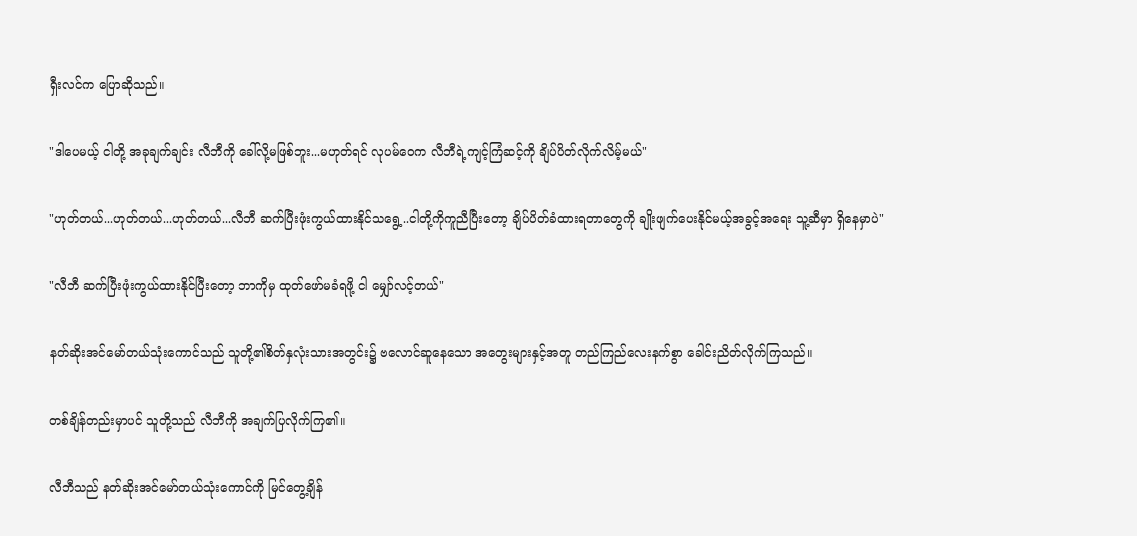ရှီးလင်က ပြောဆိုသည်။

"ဒါပေမယ့် ငါတို့ အခုချက်ချင်း လီဘီကို ခေါ်လို့မဖြစ်ဘူး...မဟုတ်ရင် လုပမ်ဝေက လီဘီရဲ့ကျင့်ကြံဆင့်ကို ချိပ်ပိတ်လိုက်လိမ့်မယ်"

"ဟုတ်တယ်...ဟုတ်တယ်...ဟုတ်တယ်...လီဘီ ဆက်ပြီးဖုံးကွယ်ထားနိုင်သရွေ့..ငါတို့ကိုကူညီပြီးတော့ ချိပ်ပိတ်ခံထားရတာတွေကို ချိုးဖျက်ပေးနိုင်မယ့်အခွင့်အရေး သူ့ဆီမှာ ရှိနေမှာပဲ"

"လီဘီ ဆက်ပြီးဖုံးကွယ်ထားနိုင်ပြီးတော့ ဘာကိုမှ ထုတ်ဖော်မခံရဖို့ ငါ မျှော်လင့်တယ်"

နတ်ဆိုးအင်မော်တယ်သုံးကောင်သည် သူတို့၏စိတ်နှလုံးသားအတွင်း၌ ဗလောင်ဆူနေသော အတွေးများနှင့်အတူ တည်ကြည်လေးနက်စွာ ခေါင်းညိတ်လိုက်ကြသည်။

တစ်ချိန်တည်းမှာပင် သူတို့သည် လီဘီကို အချက်ပြလိုက်ကြ၏။

လီဘီသည် နတ်ဆိုးအင်မော်တယ်သုံးကောင်ကို မြင်တွေ့ချိန်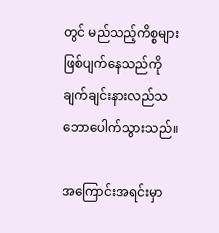တွင် မည်သည့်ကိစ္စများ ဖြစ်ပျက်နေသည်ကို ချက်ချင်းနားလည်သဘောပေါက်သွားသည်။

အကြောင်းအရင်းမှာ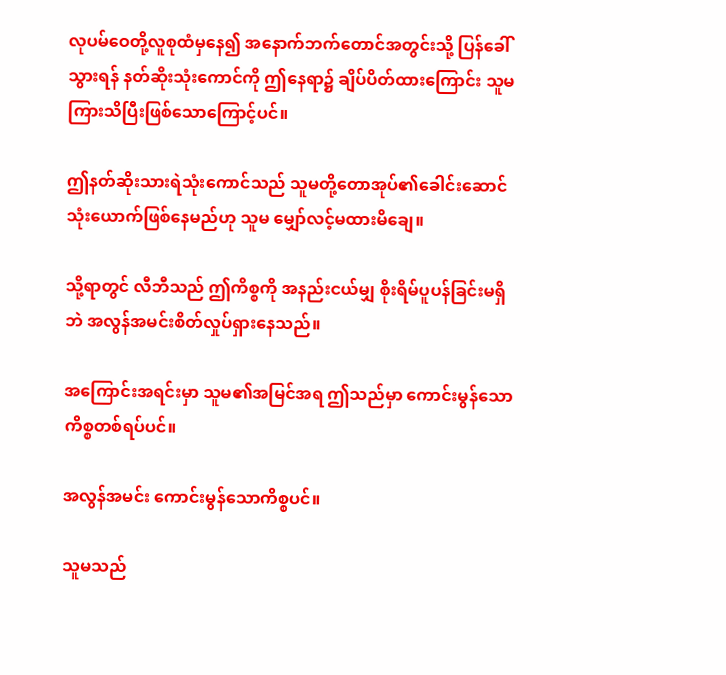လုပမ်ဝေတို့လူစုထံမှနေ၍ အနောက်ဘက်တောင်အတွင်းသို့ ပြန်ခေါ်သွားရန် နတ်ဆိုးသုံးကောင်ကို ဤနေရာ၌ ချိပ်ပိတ်ထားကြောင်း သူမ ကြားသိပြီးဖြစ်သောကြောင့်ပင်။

ဤနတ်ဆိုးသားရဲသုံးကောင်သည် သူမတို့တောအုပ်၏ခေါင်းဆောင်သုံးယောက်ဖြစ်နေမည်ဟု သူမ မျှော်လင့်မထားမိချေ။

သို့ရာတွင် လီဘီသည် ဤကိစ္စကို အနည်းငယ်မျှ စိုးရိမ်ပူပန်ခြင်းမရှိဘဲ အလွန်အမင်းစိတ်လှုပ်ရှားနေသည်။

အကြောင်းအရင်းမှာ သူမ၏အမြင်အရ ဤသည်မှာ ကောင်းမွန်သောကိစ္စတစ်ရပ်ပင်။

အလွန်အမင်း ကောင်းမွန်သောကိစ္စပင်။

သူမသည်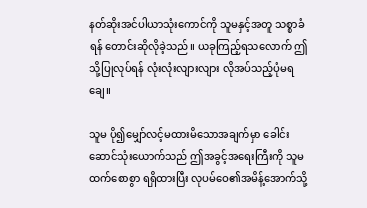နတ်ဆိုးအင်ပါယာသုံးကောင်ကို သူမနှင့်အတူ သစ္စာခံရန် တောင်းဆိုလိုခဲ့သည်။ ယခုကြည့်ရသလောက် ဤသို့ပြုလုပ်ရန် လုံးလုံးလျားလျား လိုအပ်သည့်ပုံမရချေ။

သူမ ပို၍မျှော်လင့်မထားမိသောအချက်မှာ ခေါင်းဆောင်သုံးယောက်သည် ဤအခွင့်အရေးကြီးကို သူမထက်စောစွာ ရရှိထားပြီး လုပမ်ဝေ၏အမိန့်အောက်သို့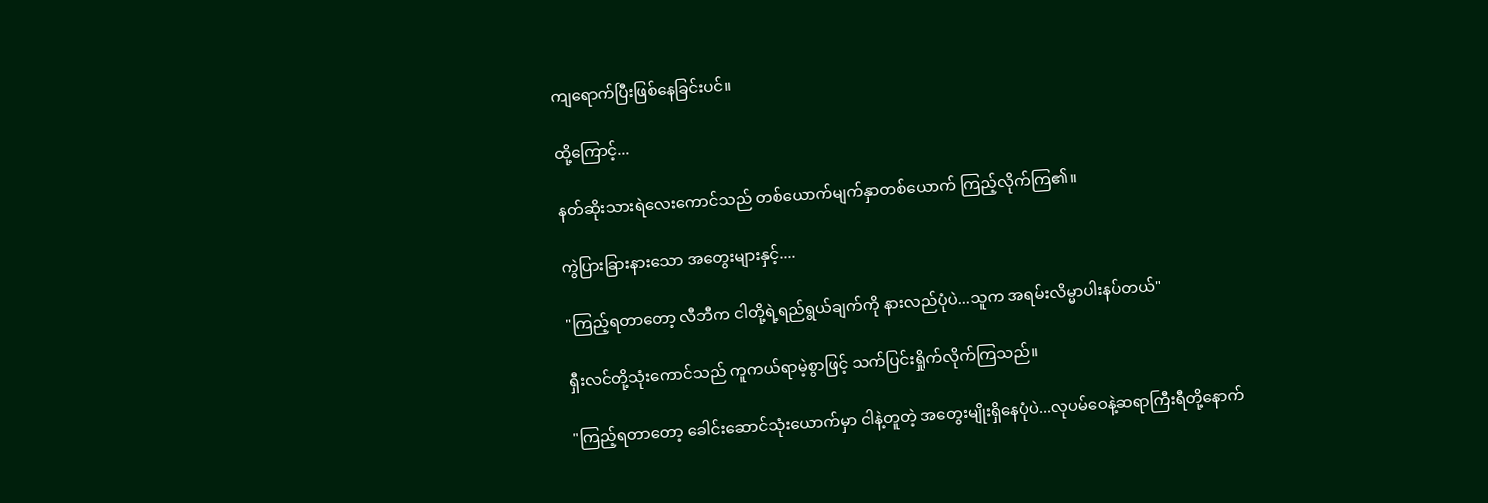ကျရောက်ပြီးဖြစ်နေခြင်းပင်။

ထို့ကြောင့်...

နတ်ဆိုးသားရဲလေးကောင်သည် တစ်ယောက်မျက်နှာတစ်ယောက် ကြည့်လိုက်ကြ၏။

ကွဲပြားခြားနားသော အတွေးများနှင့်....

"ကြည့်ရတာတော့ လီဘီက ငါတို့ရဲ့ရည်ရွယ်ချက်ကို နားလည်ပုံပဲ...သူက အရမ်းလိမ္မာပါးနပ်တယ်"

ရှီးလင်တို့သုံးကောင်သည် ကူကယ်ရာမဲ့စွာဖြင့် သက်ပြင်းရှိုက်လိုက်ကြသည်။

"ကြည့်ရတာတော့ ခေါင်းဆောင်သုံးယောက်မှာ ငါနဲ့တူတဲ့ အတွေးမျိုးရှိနေပုံပဲ...လုပမ်ဝေနဲ့ဆရာကြီးရီတို့နောက်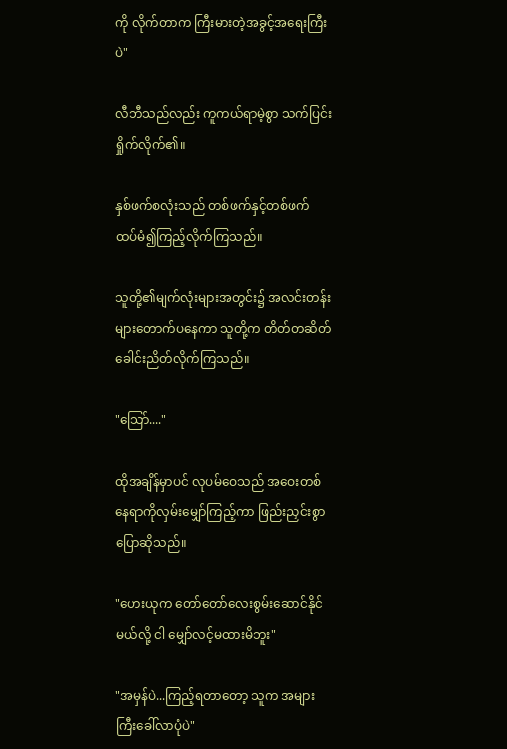ကို လိုက်တာက ကြီးမားတဲ့အခွင့်အရေးကြီးပဲ"

လီဘီသည်လည်း ကူကယ်ရာမဲ့စွာ သက်ပြင်းရှိုက်လိုက်၏။

နှစ်ဖက်စလုံးသည် တစ်ဖက်နှင့်တစ်ဖက် ထပ်မံ၍ကြည့်လိုက်ကြသည်။

သူတို့၏မျက်လုံးများအတွင်း၌ အလင်းတန်းများတောက်ပနေကာ သူတို့က တိတ်တဆိတ်ခေါင်းညိတ်လိုက်ကြသည်။

"သြော်...."

ထိုအချိန်မှာပင် လုပမ်ဝေသည် အဝေးတစ်နေရာကိုလှမ်းမျှော်ကြည့်ကာ ဖြည်းညှင်းစွာပြောဆိုသည်။

"ဟေးယုက တော်တော်လေးစွမ်းဆောင်နိုင်မယ်လို့ ငါ မျှော်လင့်မထားမိဘူး"

"အမှန်ပဲ...ကြည့်ရတာတော့ သူက အများကြီးခေါ်လာပုံပဲ"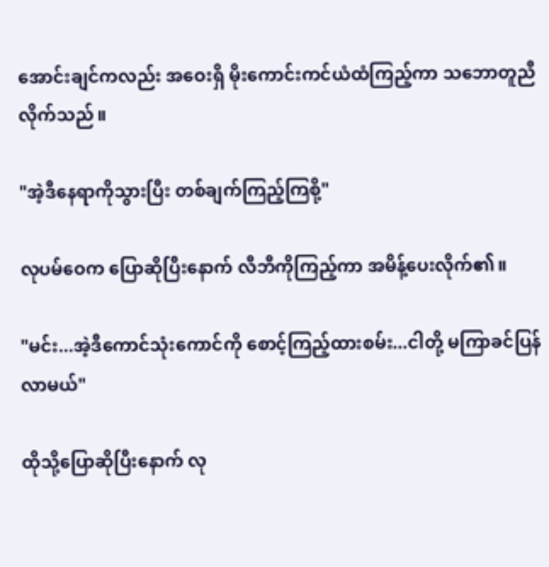အောင်းချင်ကလည်း အဝေးရှိ မိုးကောင်းကင်ယံထံကြည့်ကာ သဘောတူညီလိုက်သည်။

"အဲ့ဒီနေရာကိုသွားပြီး တစ်ချက်ကြည့်ကြစို့"

လုပမ်ဝေက ပြောဆိုပြီးနောက် လီဘီကိုကြည့်ကာ အမိန့်ပေးလိုက်၏။

"မင်း...အဲ့ဒီကောင်သုံးကောင်ကို စောင့်ကြည့်ထားစမ်း...ငါတို့ မကြာခင်ပြန်လာမယ်"

ထိုသို့ပြောဆိုပြီးနောက် လု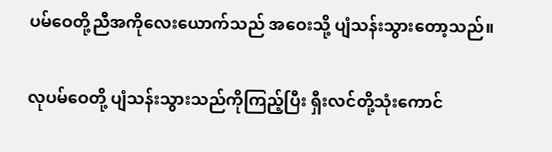ပမ်ဝေတို့ညီအကိုလေးယောက်သည် အဝေးသို့ ပျံသန်းသွားတော့သည်။

လုပမ်ဝေတို့ ပျံသန်းသွားသည်ကိုကြည့်ပြီး ရှီးလင်တို့သုံးကောင်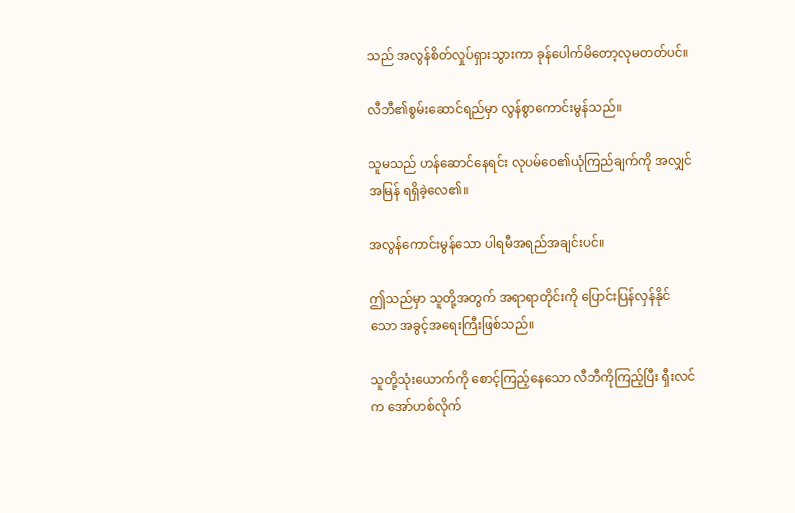သည် အလွန်စိတ်လှုပ်ရှားသွားကာ ခုန်ပေါက်မိတော့လုမတတ်ပင်။

လီဘီ၏စွမ်းဆောင်ရည်မှာ လွန်စွာကောင်းမွန်သည်။

သူမသည် ဟန်ဆောင်နေရင်း လုပမ်ဝေ၏ယုံကြည်ချက်ကို အလျှင်အမြန် ရရှိခဲ့လေ၏။

အလွန်ကောင်းမွန်သော ပါရမီအရည်အချင်းပင်။

ဤသည်မှာ သူတို့အတွက် အရာရာတိုင်းကို ပြောင်းပြန်လှန်နိုင်သော အခွင့်အရေးကြီးဖြစ်သည်။

သူတို့သုံးယောက်ကို စောင့်ကြည့်နေသော လီဘီကိုကြည့်ပြီး ရှီးလင်က အော်ဟစ်လိုက်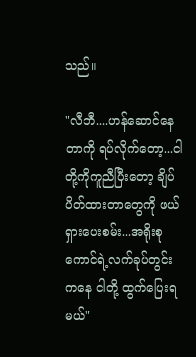သည်။

"လီဘီ....ဟန်ဆောင်နေတာကို ရပ်လိုက်တော့...ငါတို့ကိုကူညီပြီးတော့ ချိပ်ပိတ်ထားတာတွေကို ဖယ်ရှားပေးစမ်း...အရိုးစုကောင်ရဲ့လက်ခုပ်တွင်းကနေ ငါတို့ ထွက်ပြေးရမယ်"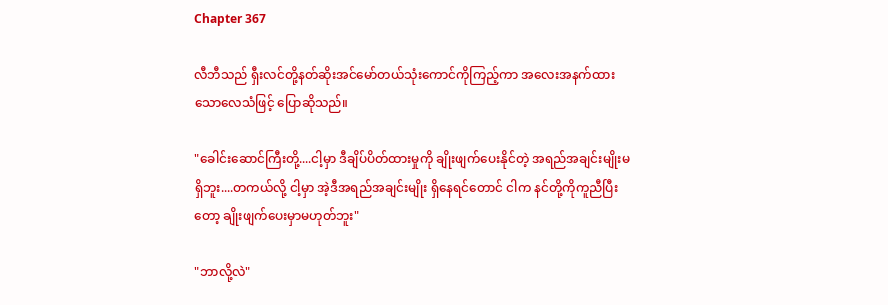Chapter 367

လီဘီသည် ရှီးလင်တို့နတ်ဆိုးအင်မော်တယ်သုံးကောင်ကိုကြည့်ကာ အလေးအနက်ထားသောလေသံဖြင့် ပြောဆိုသည်။

"ခေါင်းဆောင်ကြီးတို့....ငါ့မှာ ဒီချိပ်ပိတ်ထားမှုကို ချိုးဖျက်ပေးနိုင်တဲ့ အရည်အချင်းမျိုးမရှိဘူး....တကယ်လို့ ငါ့မှာ အဲ့ဒီအရည်အချင်းမျိုး ရှိနေရင်တောင် ငါက နင်တို့ကိုကူညီပြီးတော့ ချိုးဖျက်ပေးမှာမဟုတ်ဘူး"

"ဘာလို့လဲ"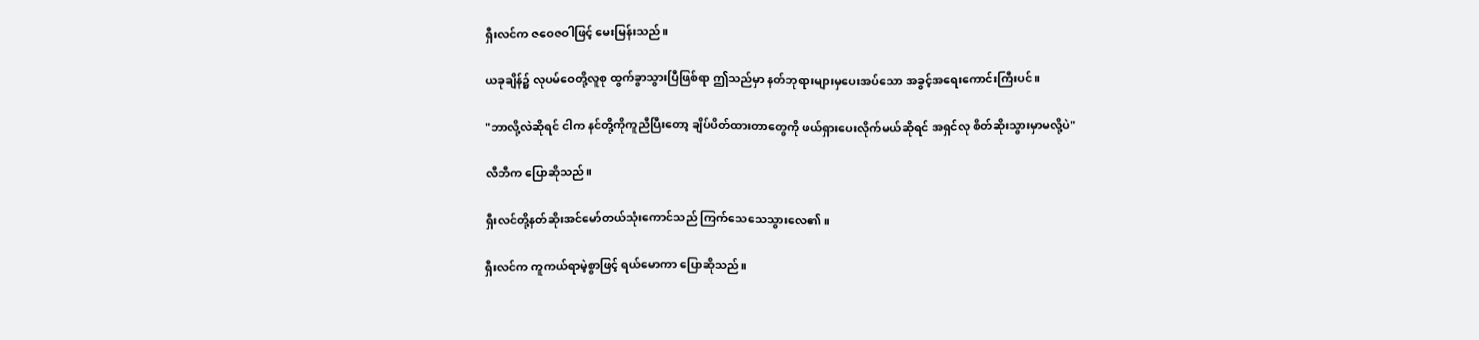ရှီးလင်က ဇဝေဇဝါဖြင့် မေးမြန်းသည်။

ယခုချိန်၌ လုပမ်ဝေတို့လူစု ထွက်ခွာသွားပြီဖြစ်ရာ ဤသည်မှာ နတ်ဘုရားများမှပေးအပ်သော အခွင့်အရေးကောင်းကြီးပင်။

"ဘာလို့လဲဆိုရင် ငါက နင်တို့ကိုကူညီပြီးတော့ ချိပ်ပိတ်ထားတာတွေကို ဖယ်ရှားပေးလိုက်မယ်ဆိုရင် အရှင်လု စိတ်ဆိုးသွားမှာမလို့ပဲ"

လီဘီက ပြောဆိုသည်။

ရှီးလင်တို့နတ်ဆိုးအင်မော်တယ်သုံးကောင်သည် ကြက်သေသေသွားလေ၏။

ရှီးလင်က ကူကယ်ရာမဲ့စွာဖြင့် ရယ်မောကာ ပြောဆိုသည်။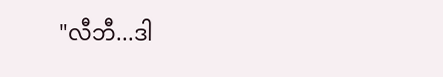"လီဘီ...ဒါ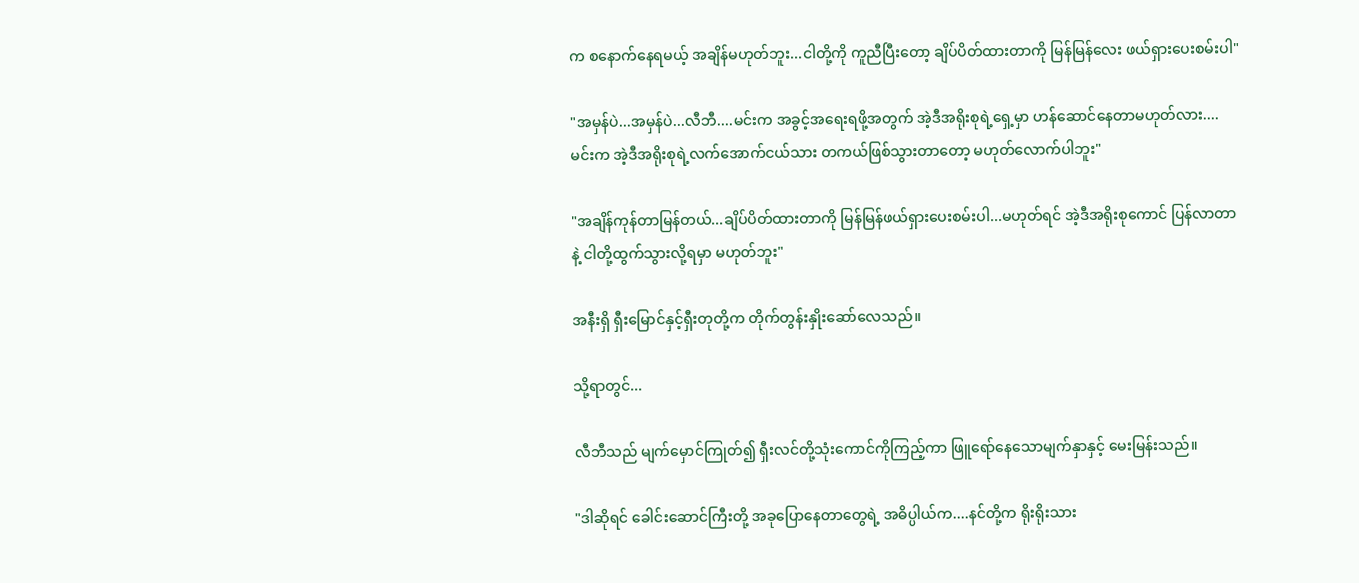က စနောက်နေရမယ့် အချိန်မဟုတ်ဘူး...ငါတို့ကို ကူညီပြီးတော့ ချိပ်ပိတ်ထားတာကို မြန်မြန်လေး ဖယ်ရှားပေးစမ်းပါ"

"အမှန်ပဲ...အမှန်ပဲ...လီဘီ....မင်းက အခွင့်အရေးရဖို့အတွက် အဲ့ဒီအရိုးစုရဲ့ရှေ့မှာ ဟန်ဆောင်နေတာမဟုတ်လား....မင်းက အဲ့ဒီအရိုးစုရဲ့လက်အောက်ငယ်သား တကယ်ဖြစ်သွားတာတော့ မဟုတ်လောက်ပါဘူး"

"အချိန်ကုန်တာမြန်တယ်...ချိပ်ပိတ်ထားတာကို မြန်မြန်ဖယ်ရှားပေးစမ်းပါ...မဟုတ်ရင် အဲ့ဒီအရိုးစုကောင် ပြန်လာတာနဲ့ ငါတို့ထွက်သွားလို့ရမှာ မဟုတ်ဘူး"

အနီးရှိ ရှီးမြောင်နှင့်ရှီးတုတို့က တိုက်တွန်းနှိုးဆော်လေသည်။

သို့ရာတွင်...

လီဘီသည် မျက်မှောင်ကြုတ်၍ ရှီးလင်တို့သုံးကောင်ကိုကြည့်ကာ ဖြူရော်နေသောမျက်နှာနှင့် မေးမြန်းသည်။

"ဒါဆိုရင် ခေါင်းဆောင်ကြီးတို့ အခုပြောနေတာတွေရဲ့ အဓိပ္ပါယ်က....နင်တို့က ရိုးရိုးသား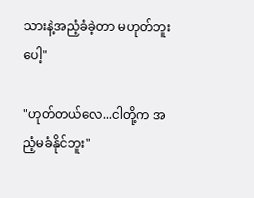သားနဲ့အညံ့ခံခဲ့တာ မဟုတ်ဘူးပေါ့"

"ဟုတ်တယ်လေ...ငါတို့က အညံ့မခံနိုင်ဘူး"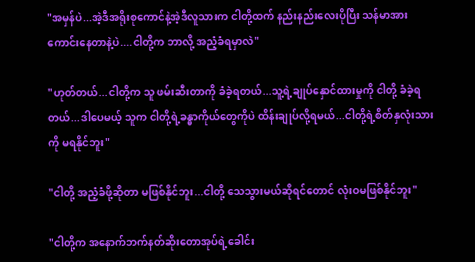"အမှန်ပဲ...အဲ့ဒီအရိုးစုကောင်နဲ့အဲ့ဒီလူသားက ငါတို့ထက် နည်းနည်းလေးပိုပြီး သန်မာအားကောင်းနေတာနဲ့ပဲ....ငါတို့က ဘာလို့ အညံ့ခံရမှာလဲ"

"ဟုတ်တယ်...ငါတို့က သူ ဖမ်းဆီးတာကို ခံခဲ့ရတယ်...သူ့ရဲ့ချုပ်နှောင်ထားမှုကို ငါတို့ ခံခဲ့ရတယ်...ဒါပေမယ့် သူက ငါတို့ရဲ့ခန္ဓာကိုယ်တွေကိုပဲ ထိန်းချုပ်လို့ရမယ်...ငါတို့ရဲ့စိတ်နှလုံးသားကို မရနိုင်ဘူး"

"ငါတို့ အညံ့ခံဖို့ဆိုတာ မဖြစ်နိုင်ဘူး...ငါတို့ သေသွားမယ်ဆိုရင်တောင် လုံးဝမဖြစ်နိုင်ဘူး"

"ငါတို့က အနောက်ဘက်နတ်ဆိုးတောအုပ်ရဲ့ခေါင်း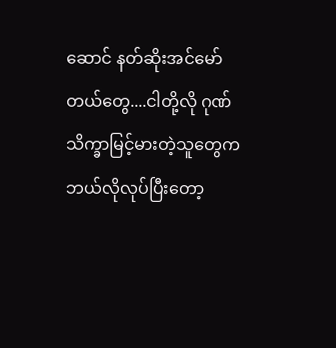ဆောင် နတ်ဆိုးအင်မော်တယ်တွေ....ငါတို့လို ဂုဏ်သိက္ခာမြင့်မားတဲ့သူတွေက ဘယ်လိုလုပ်ပြီးတော့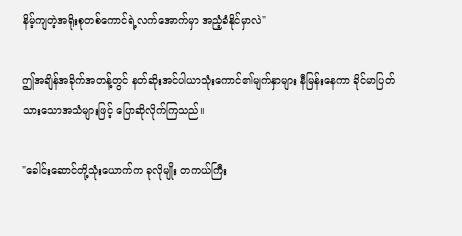နိမ့်ကျတဲ့အရိုးစုတစ်ကောင်ရဲ့လက်အောက်မှာ အညံ့ခံနိုင်မှာလဲ"

ဤအချိန်အခိုက်အတန့်တွင် နတ်ဆိုးအင်ပါယာသုံးကောင်၏မျက်နှာများ နီမြန်းနေကာ ခိုင်မာပြတ်သားသောအသံများဖြင့် ပြောဆိုလိုက်ကြသည်။

"ခေါင်းဆောင်တို့သုံးယောက်က ခုလိုမျိုး တကယ်ကြီး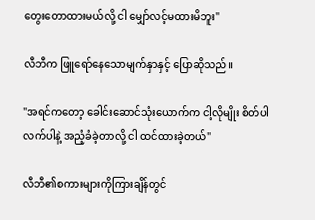တွေးတောထားမယ်လို့ ငါ မျှော်လင့်မထားမိဘူး"

လီဘီက ဖြူရော်နေသောမျက်နှာနှင့် ပြောဆိုသည်။

"အရင်ကတော့ ခေါင်းဆောင်သုံးယောက်က ငါ့လိုမျိုး စိတ်ပါလက်ပါနဲ့ အညံ့ခံခဲ့တာလို့ ငါ ထင်ထားခဲ့တယ်"

လီဘီ၏စကားများကိုကြားချိန်တွင်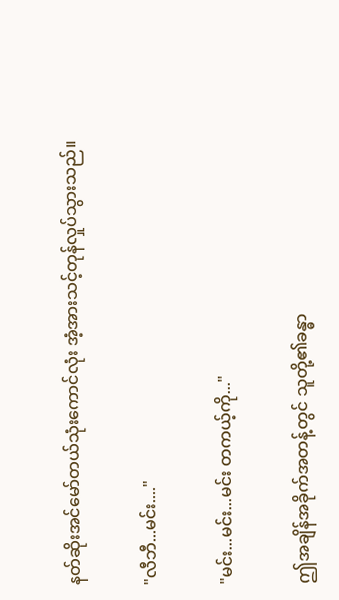နတ်ဆိုးအင်မော်တယ်သုံးကောင်လုံး အံ့အားသင့်တုန်လှုပ်သွားသည်။

"လီဘီ...မင်း...."

"မင်း...မင်း...မင်း တကယ့်ကို..."

ဤအချိန်အခိုက်အတန့်တွင် သူတို့၏ခန္ဓာ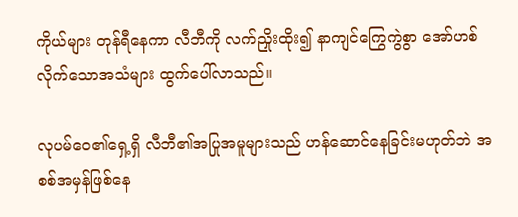ကိုယ်များ တုန်ရီနေကာ လီဘီကို လက်ညှိုးထိုး၍ နာကျင်ကြွေကွဲစွာ အော်ဟစ်လိုက်သောအသံများ ထွက်ပေါ်လာသည်။

လုပမ်ဝေ၏ရှေ့ရှိ လီဘီ၏အပြုအမူများသည် ဟန်ဆောင်နေခြင်းမဟုတ်ဘဲ အစစ်အမှန်ဖြစ်နေ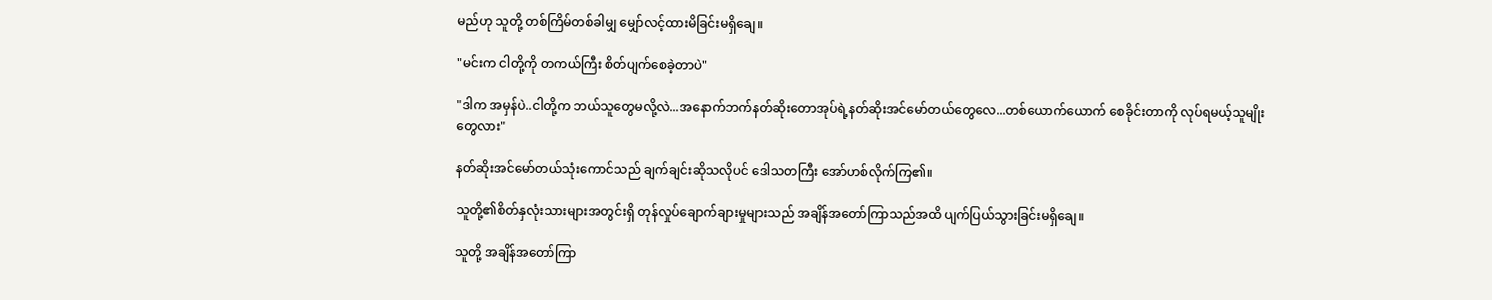မည်ဟု သူတို့ တစ်ကြိမ်တစ်ခါမျှ မျှော်လင့်ထားမိခြင်းမရှိချေ။

"မင်းက ငါတို့ကို တကယ်ကြီး စိတ်ပျက်စေခဲ့တာပဲ"

"ဒါက အမှန်ပဲ..ငါတို့က ဘယ်သူတွေမလို့လဲ...အနောက်ဘက်နတ်ဆိုးတောအုပ်ရဲ့နတ်ဆိုးအင်မော်တယ်တွေလေ...တစ်ယောက်ယောက် စေခိုင်းတာကို လုပ်ရမယ့်သူမျိုးတွေလား"

နတ်ဆိုးအင်မော်တယ်သုံးကောင်သည် ချက်ချင်းဆိုသလိုပင် ဒေါသတကြီး အော်ဟစ်လိုက်ကြ၏။

သူတို့၏စိတ်နှလုံးသားများအတွင်းရှိ တုန်လှုပ်ချောက်ချားမှုများသည် အချိန်အတော်ကြာသည်အထိ ပျက်ပြယ်သွားခြင်းမရှိချေ။

သူတို့ အချိန်အတော်ကြာ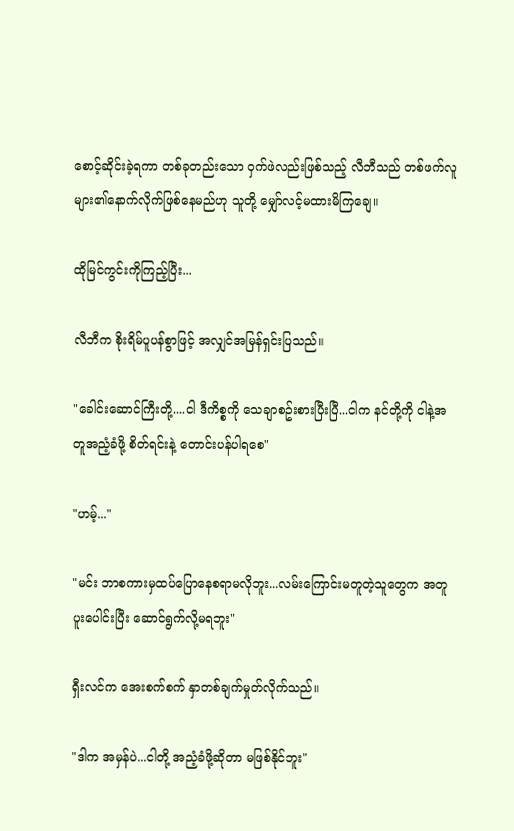စောင့်ဆိုင်းခဲ့ရကာ တစ်ခုတည်းသော ဝှက်ဖဲလည်းဖြစ်သည့် လီဘီသည် တစ်ဖက်လူများ၏နောက်လိုက်ဖြစ်နေမည်ဟု သူတို့ မျှော်လင့်မထားမိကြချေ။

ထိုမြင်ကွင်းကိုကြည့်ပြီး...

လီဘီက စိုးရိမ်ပူပန်စွာဖြင့် အလျှင်အမြန်ရှင်းပြသည်။

"ခေါင်းဆောင်ကြီးတို့....ငါ ဒီကိစ္စကို သေချာစဥ်းစားပြီးပြီ...ငါက နင်တို့ကို ငါနဲ့အတူအညံ့ခံဖို့ စိတ်ရင်းနဲ့ တောင်းပန်ပါရစေ"

"ဟမ့်..."

"မင်း ဘာစကားမှထပ်ပြောနေစရာမလိုဘူး...လမ်းကြောင်းမတူတဲ့သူတွေက အတူပူးပေါင်းပြီး ဆောင်ရွက်လို့မရဘူး"

ရှီးလင်က အေးစက်စက် နှာတစ်ချက်မှုတ်လိုက်သည်။

"ဒါက အမှန်ပဲ...ငါတို့ အညံ့ခံဖို့ဆိုတာ မဖြစ်နိုင်ဘူး"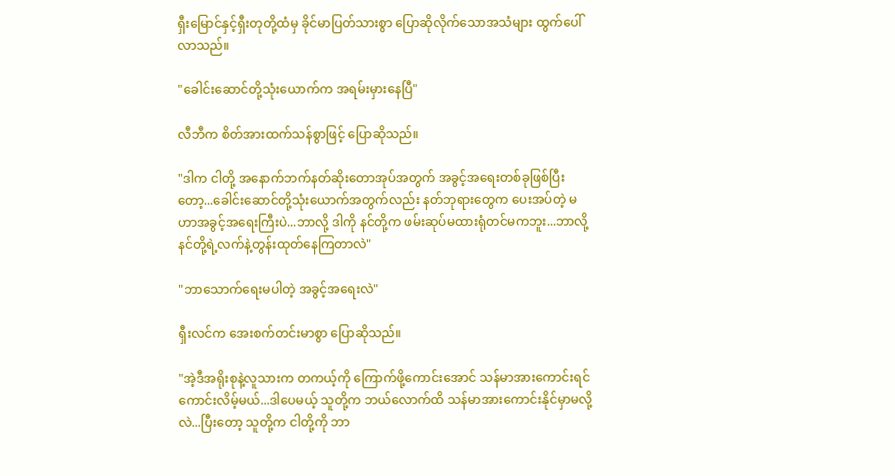ရှီးမြောင်နှင့်ရှီးတုတို့ထံမှ ခိုင်မာပြတ်သားစွာ ပြောဆိုလိုက်သောအသံများ ထွက်ပေါ်လာသည်။

"ခေါင်းဆောင်တို့သုံးယောက်က အရမ်းမှားနေပြီ"

လီဘီက စိတ်အားထက်သန်စွာဖြင့် ပြောဆိုသည်။

"ဒါက ငါတို့ အနောက်ဘက်နတ်ဆိုးတောအုပ်အတွက် အခွင့်အရေးတစ်ခုဖြစ်ပြီးတော့...ခေါင်းဆောင်တို့သုံးယောက်အတွက်လည်း နတ်ဘုရားတွေက ပေးအပ်တဲ့ မဟာအခွင့်အရေးကြီးပဲ...ဘာလို့ ဒါကို နင်တို့က ဖမ်းဆုပ်မထားရုံတင်မကဘူး...ဘာလို့ နင်တို့ရဲ့လက်နဲ့တွန်းထုတ်နေကြတာလဲ"

"ဘာသောက်ရေးမပါတဲ့ အခွင့်အရေးလဲ"

ရှီးလင်က အေးစက်တင်းမာစွာ ပြောဆိုသည်။

"အဲ့ဒီအရိုးစုနဲ့လူသားက တကယ့်ကို ကြောက်ဖို့ကောင်းအောင် သန်မာအားကောင်းရင် ကောင်းလိမ့်မယ်...ဒါပေမယ့် သူတို့က ဘယ်လောက်ထိ သန်မာအားကောင်းနိုင်မှာမလို့လဲ...ပြီးတော့ သူတို့က ငါတို့ကို ဘာ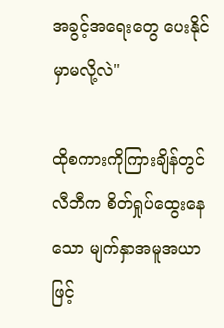အခွင့်အရေးတွေ ပေးနိုင်မှာမလို့လဲ"

ထိုစကားကိုကြားချိန်တွင် လီဘီက စိတ်ရှုပ်ထွေးနေသော မျက်နှာအမူအယာဖြင့်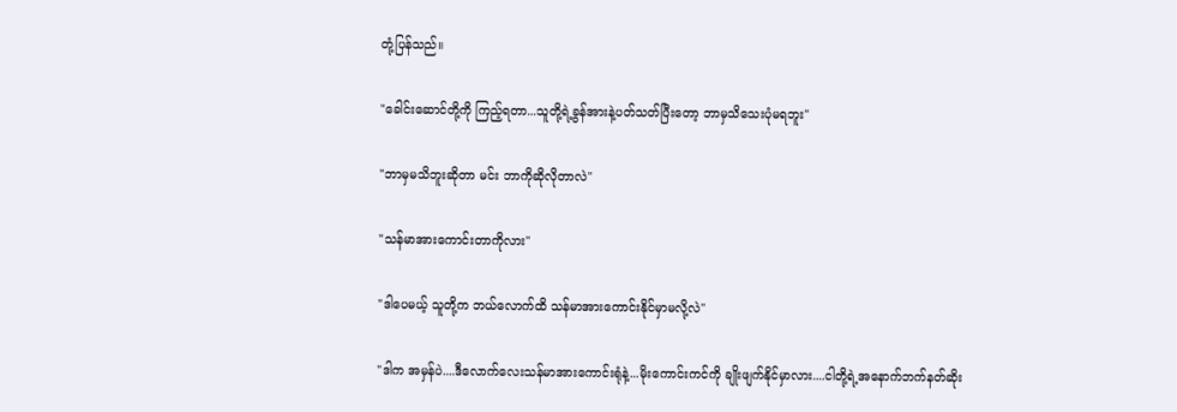တုံ့ပြန်သည်။

"ခေါင်းဆောင်တို့ကို ကြည့်ရတာ...သူတို့ရဲ့ခွန်အားနဲ့ပတ်သတ်ပြီးတော့ ဘာမှသိသေးပုံမရဘူး"

"ဘာမှမသိဘူးဆိုတာ မင်း ဘာကိုဆိုလိုတာလဲ"

"သန်မာအားကောင်းတာကိုလား"

"ဒါပေမယ့် သူတို့က ဘယ်လောက်ထိ သန်မာအားကောင်းနိုင်မှာမလို့လဲ"

"ဒါက အမှန်ပဲ....ဒီလောက်လေးသန်မာအားကောင်းရုံနဲ့...မိုးကောင်းကင်ကို ချိုးဖျက်နိုင်မှာလား....ငါတို့ရဲ့အနောက်ဘက်နတ်ဆိုး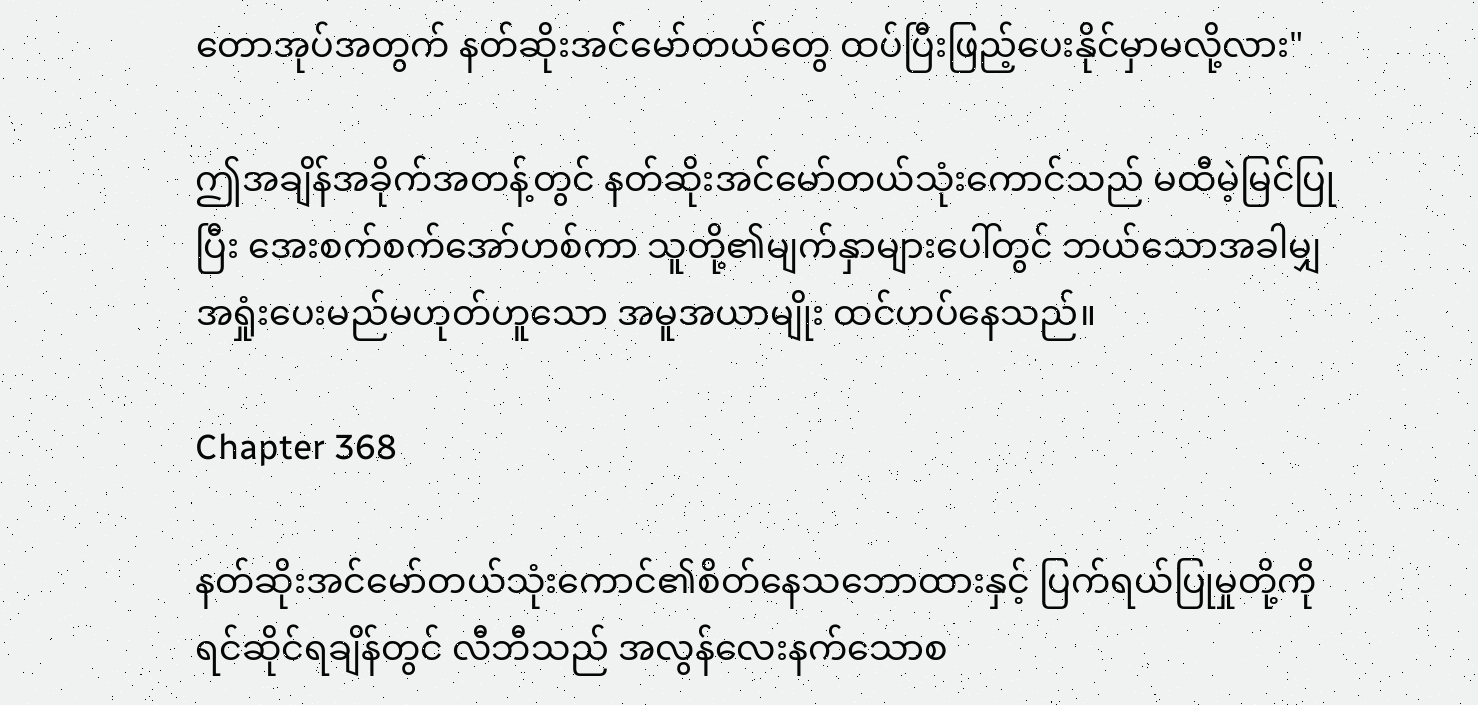တောအုပ်အတွက် နတ်ဆိုးအင်မော်တယ်တွေ ထပ်ပြီးဖြည့်ပေးနိုင်မှာမလို့လား"

ဤအချိန်အခိုက်အတန့်တွင် နတ်ဆိုးအင်မော်တယ်သုံးကောင်သည် မထီမဲ့မြင်ပြုပြီး အေးစက်စက်အော်ဟစ်ကာ သူတို့၏မျက်နှာများပေါ်တွင် ဘယ်သောအခါမျှ အရှုံးပေးမည်မဟုတ်ဟူသော အမူအယာမျိုး ထင်ဟပ်နေသည်။

Chapter 368

နတ်ဆိုးအင်မော်တယ်သုံးကောင်၏စိတ်နေသဘောထားနှင့် ပြက်ရယ်ပြုမှုတို့ကို ရင်ဆိုင်ရချိန်တွင် လီဘီသည် အလွန်လေးနက်သောစ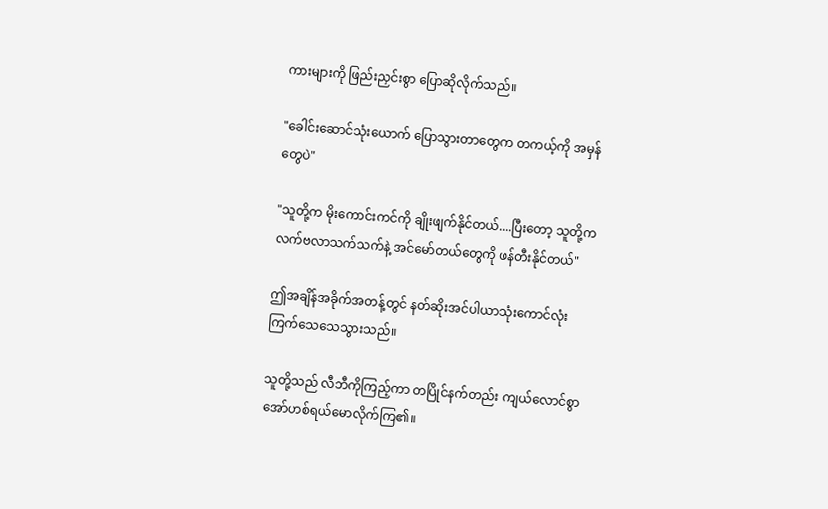ကားများကို ဖြည်းညှင်းစွာ ပြောဆိုလိုက်သည်။

"ခေါင်းဆောင်သုံးယောက် ပြောသွားတာတွေက တကယ့်ကို အမှန်တွေပဲ"

"သူတို့က မိုးကောင်းကင်ကို ချိုးဖျက်နိုင်တယ်....ပြီးတော့ သူတို့က လက်ဗလာသက်သက်နဲ့ အင်မော်တယ်တွေကို ဖန်တီးနိုင်တယ်"

ဤအချိန်အခိုက်အတန့်တွင် နတ်ဆိုးအင်ပါယာသုံးကောင်လုံး ကြက်သေသေသွားသည်။

သူတို့သည် လီဘီကိုကြည့်ကာ တပြိုင်နက်တည်း ကျယ်လောင်စွာ အော်ဟစ်ရယ်မောလိုက်ကြ၏။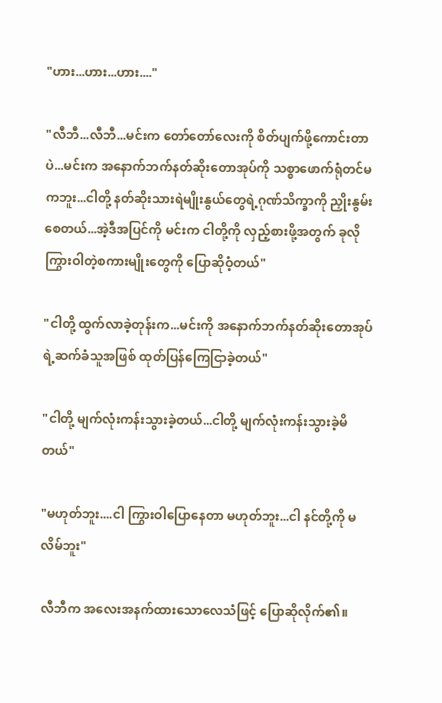"ဟား...ဟား...ဟား...."

"လီဘီ...လီဘီ...မင်းက တော်တော်လေးကို စိတ်ပျက်ဖို့ကောင်းတာပဲ...မင်းက အနောက်ဘက်နတ်ဆိုးတောအုပ်ကို သစ္စာဖောက်ရုံတင်မကဘူး...ငါတို့ နတ်ဆိုးသားရဲမျိုးနွယ်တွေရဲ့ဂုဏ်သိက္ခာကို ညှိုးနွမ်းစေတယ်...အဲ့ဒီအပြင်ကို မင်းက ငါတို့ကို လှည့်စားဖို့အတွက် ခုလိုကြွားဝါတဲ့စကားမျိုးတွေကို ပြောဆိုဝံ့တယ်"

"ငါတို့ ထွက်လာခဲ့တုန်းက...မင်းကို အနောက်ဘက်နတ်ဆိုးတောအုပ်ရဲ့ဆက်ခံသူအဖြစ် ထုတ်ပြန်ကြေငြာခဲ့တယ်"

"ငါတို့ မျက်လုံးကန်းသွားခဲ့တယ်...ငါတို့ မျက်လုံးကန်းသွားခဲ့မိတယ်"

"မဟုတ်ဘူး....ငါ ကြွားဝါပြောနေတာ မဟုတ်ဘူး...ငါ နင်တို့ကို မလိမ်ဘူး"

လီဘီက အလေးအနက်ထားသောလေသံဖြင့် ပြောဆိုလိုက်၏။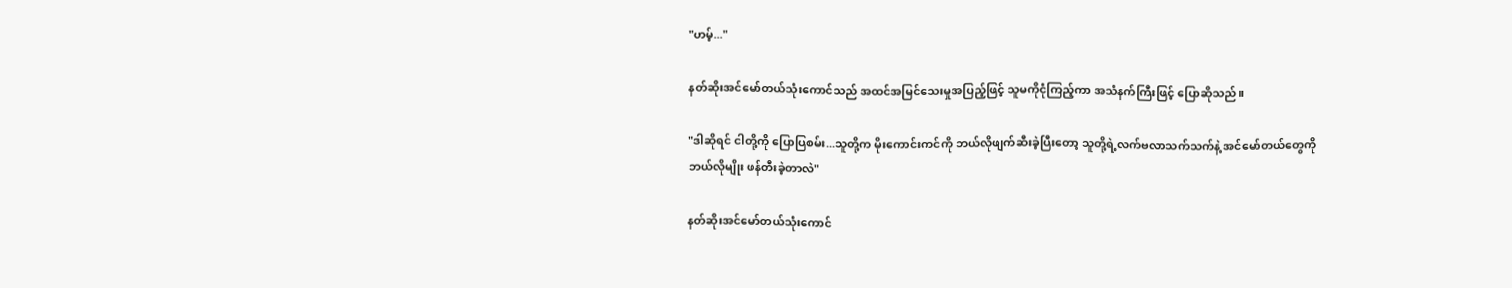"ဟမ့်..."

နတ်ဆိုးအင်မော်တယ်သုံးကောင်သည် အထင်အမြင်သေးမှုအပြည့်ဖြင့် သူမကိုငုံကြည့်ကာ အသံနက်ကြီးဖြင့် ပြောဆိုသည်။

"ဒါဆိုရင် ငါတို့ကို ပြောပြစမ်း...သူတို့က မိုးကောင်းကင်ကို ဘယ်လိုဖျက်ဆီးခဲ့ပြီးတော့ သူတို့ရဲ့လက်ဗလာသက်သက်နဲ့ အင်မော်တယ်တွေကို ဘယ်လိုမျိုး ဖန်တီးခဲ့တာလဲ"

နတ်ဆိုးအင်မော်တယ်သုံးကောင်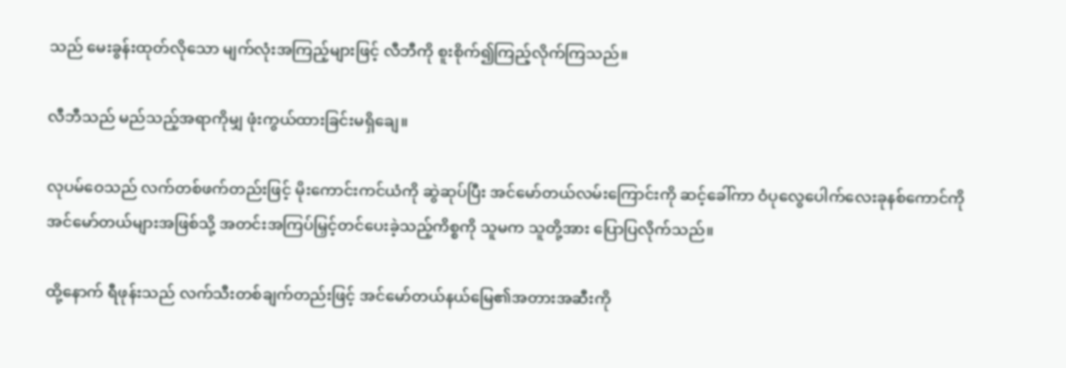သည် မေးခွန်းထုတ်လိုသော မျက်လုံးအကြည့်များဖြင့် လီဘီကို စူးစိုက်၍ကြည့်လိုက်ကြသည်။

လီဘီသည် မည်သည့်အရာကိုမျှ ဖုံးကွယ်ထားခြင်းမရှိချေ။

လုပမ်ဝေသည် လက်တစ်ဖက်တည်းဖြင့် မိုးကောင်းကင်ယံကို ဆွဲဆုပ်ပြီး အင်မော်တယ်လမ်းကြောင်းကို ဆင့်ခေါ်ကာ ဝံပုလွေပေါက်လေးခုနစ်ကောင်ကို အင်မော်တယ်များအဖြစ်သို့ အတင်းအကြပ်မြှင့်တင်ပေးခဲ့သည့်ကိစ္စကို သူမက သူတို့အား ပြောပြလိုက်သည်။

ထို့နောက် ရီဖုန်းသည် လက်သီးတစ်ချက်တည်းဖြင့် အင်မော်တယ်နယ်မြေ၏အတားအဆီးကို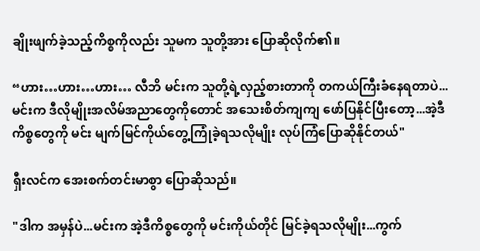ချိုးဖျက်ခဲ့သည့်ကိစ္စကိုလည်း သူမက သူတို့အား ပြောဆိုလိုက်၏။

“ဟား…ဟား…ဟား… လီဘိ မင်းက သူတို့ရဲ့လှည့်စားတာကို တကယ်ကြီးခံနေရတာပဲ...မင်းက ဒီလိုမျိုးအလိမ်အညာတွေကိုတောင် အသေးစိတ်ကျကျ ဖော်ပြနိုင်ပြီးတော့...အဲ့ဒီကိစ္စတွေကို မင်း မျက်မြင်ကိုယ်တွေ့ကြုံခဲ့ရသလိုမျိုး လုပ်ကြံပြောဆိုနိုင်တယ်"

ရှီးလင်က အေးစက်တင်းမာစွာ ပြောဆိုသည်။

"ဒါက အမှန်ပဲ...မင်းက အဲ့ဒီကိစ္စတွေကို မင်းကိုယ်တိုင် မြင်ခဲ့ရသလိုမျိုး...ကွက်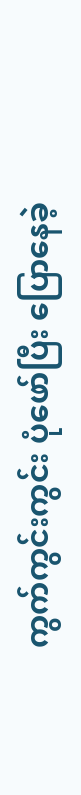ကွက်ကွင်းကွင်း ပုံဖော်ပြီး ပြောနေခဲ့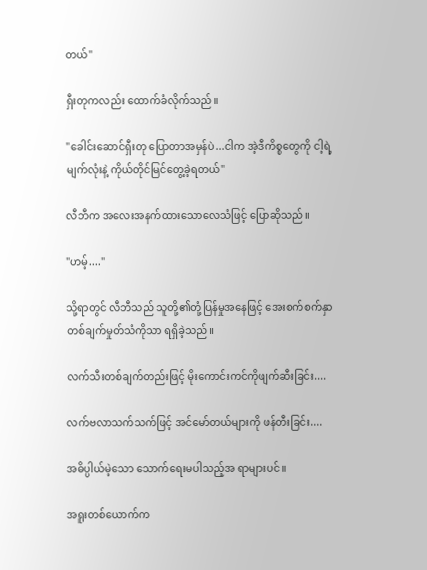တယ်"

ရှီးတုကလည်း ထောက်ခံလိုက်သည်။

"ခေါင်းဆောင်ရှီးတု ပြောတာအမှန်ပဲ...ငါက အဲ့ဒီကိစ္စတွေကို ငါ့ရဲ့မျက်လုံးနဲ့ ကိုယ်တိုင်မြင်တွေ့ခဲ့ရတယ်"

လီဘီက အလေးအနက်ထားသောလေသံဖြင့် ပြောဆိုသည်။

"ဟမ့်...."

သို့ရာတွင် လီဘီသည် သူတို့၏တုံ့ပြန်မှုအနေဖြင့် အေးစက်စက်နှာတစ်ချက်မှုတ်သံကိုသာ ရရှိခဲ့သည်။

လက်သီးတစ်ချက်တည်းဖြင့် မိုးကောင်းကင်ကိုဖျက်ဆီးခြင်း....

လက်ဗလာသက်သက်ဖြင့် အင်မော်တယ်များကို ဖန်တီးခြင်း....

အဓိပ္ပါယ်မဲ့သော သောက်ရေးမပါသည့်အ ရာများပင်။

အရူးတစ်ယောက်က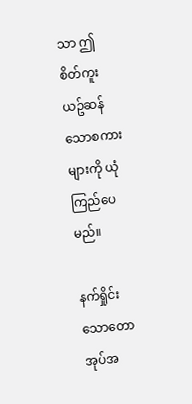သာ ဤစိတ်ကူးယဥ်ဆန်သောစကားများကို ယုံကြည်ပေမည်။

နက်ရှိုင်းသောတောအုပ်အ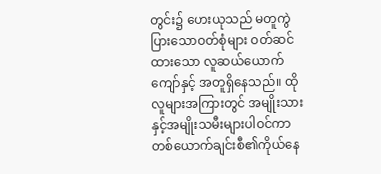တွင်း၌ ဟေးယုသည် မတူကွဲပြားသောဝတ်စုံများ ဝတ်ဆင်ထားသော လူဆယ်ယောက်ကျော်နှင့် အတူရှိနေသည်။ ထိုလူများအကြားတွင် အမျိုးသားနှင့်အမျိုးသမီးများပါဝင်ကာ တစ်ယောက်ချင်းစီ၏ကိုယ်နေ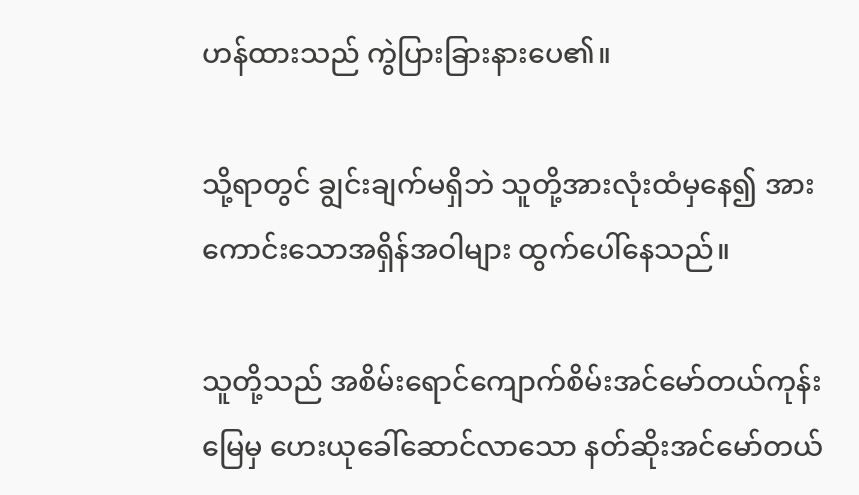ဟန်ထားသည် ကွဲပြားခြားနားပေ၏။

သို့ရာတွင် ချွင်းချက်မရှိဘဲ သူတို့အားလုံးထံမှနေ၍ အားကောင်းသောအရှိန်အဝါများ ထွက်ပေါ်နေသည်။

သူတို့သည် အစိမ်းရောင်ကျောက်စိမ်းအင်မော်တယ်ကုန်းမြေမှ ဟေးယုခေါ်ဆောင်လာသော နတ်ဆိုးအင်မော်တယ်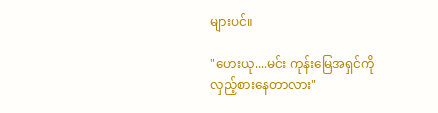များပင်။

"ဟေးယု....မင်း ကုန်းမြေအရှင်ကို လှည့်စားနေတာလား"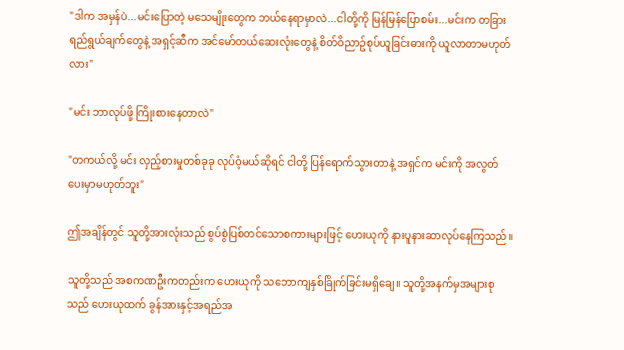"ဒါက အမှန်ပဲ...မင်းပြောတဲ့ မသေမျိုးတွေက ဘယ်နေရာမှာလဲ...ငါတို့ကို မြန်မြန်ပြောစမ်း...မင်းက တခြားရည်ရွယ်ချက်တွေနဲ့ အရှင့်ဆီက အင်မော်တယ်ဆေးလုံးတွေနဲ့ စိတ်ဝိညာဥ်စုပ်ယူခြင်းဓားကို ယူလာတာမဟုတ်လား"

"မင်း ဘာလုပ်ဖို့ ကြိုးစားနေတာလဲ"

"တကယ်လို့ မင်း လှည့်စားမှုတစ်ခုခု လုပ်ဝံ့မယ်ဆိုရင် ငါတို့ ပြန်ရောက်သွားတာနဲ့ အရှင်က မင်းကို အလွတ်ပေးမှာမဟုတ်ဘူး"

ဤအချိန်တွင် သူတို့အားလုံးသည် စွပ်စွဲပြစ်တင်သောစကားများဖြင့် ဟေးယုကို နားပူနားဆာလုပ်နေကြသည်။

သူတို့သည် အစကဏဦးကတည်းက ဟေးယုကို သဘောကျနှစ်ခြိုက်ခြင်းမရှိချေ။ သူတို့အနက်မှအများစုသည် ဟေးယုထက် ခွန်အားနှင့်အရည်အ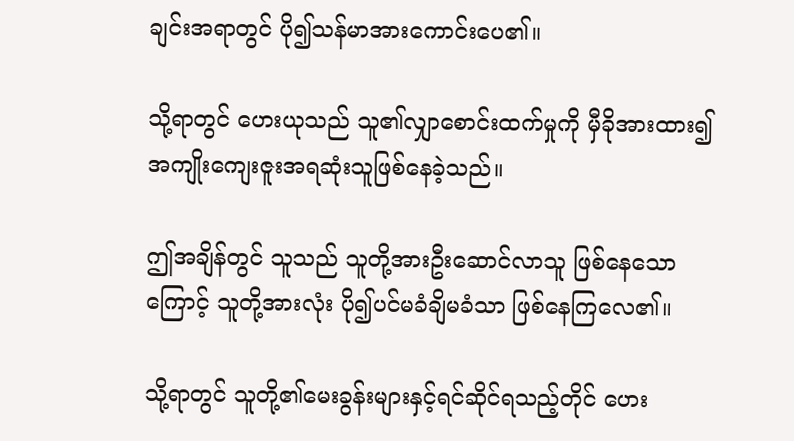ချင်းအရာတွင် ပို၍သန်မာအားကောင်းပေ၏။

သို့ရာတွင် ဟေးယုသည် သူ၏လျှာစောင်းထက်မှုကို မှီခိုအားထား၍ အကျိုးကျေးဇူးအရဆုံးသူဖြစ်နေခဲ့သည်။

ဤအချိန်တွင် သူသည် သူတို့အားဦးဆောင်လာသူ ဖြစ်နေသောကြောင့် သူတို့အားလုံး ပို၍ပင်မခံချိမခံသာ ဖြစ်နေကြလေ၏။

သို့ရာတွင် သူတို့၏မေးခွန်းများနှင့်ရင်ဆိုင်ရသည့်တိုင် ဟေး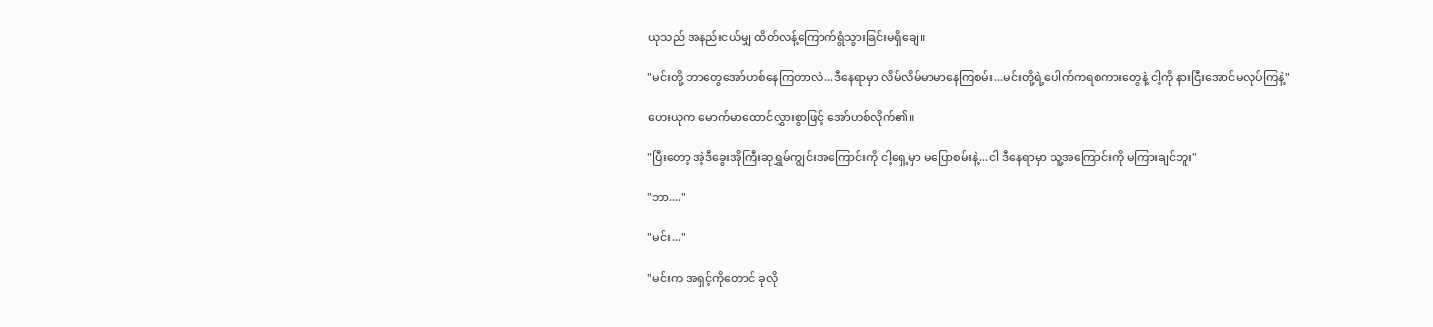ယုသည် အနည်းငယ်မျှ ထိတ်လန့်ကြောက်ရွံသွားခြင်းမရှိချေ။

"မင်းတို့ ဘာတွေအော်ဟစ်နေကြတာလဲ...ဒီနေရာမှာ လိမ်လိမ်မာမာနေကြစမ်း...မင်းတို့ရဲ့ပေါက်ကရစကားတွေနဲ့ ငါ့ကို နားငြီးအောင်မလုပ်ကြနဲ့"

ဟေးယုက မောက်မာထောင်လွှားစွာဖြင့် အော်ဟစ်လိုက်၏။

"ပြီးတော့ အဲ့ဒီခွေးအိုကြီးဆုရွှမ်ကျွင်းအကြောင်းကို ငါ့ရှေ့မှာ မပြောစမ်းနဲ့...ငါ ဒီနေရာမှာ သူ့အကြောင်းကို မကြားချင်ဘူး"

"ဘာ...."

"မင်း..."

"မင်းက အရှင့်ကိုတောင် ခုလို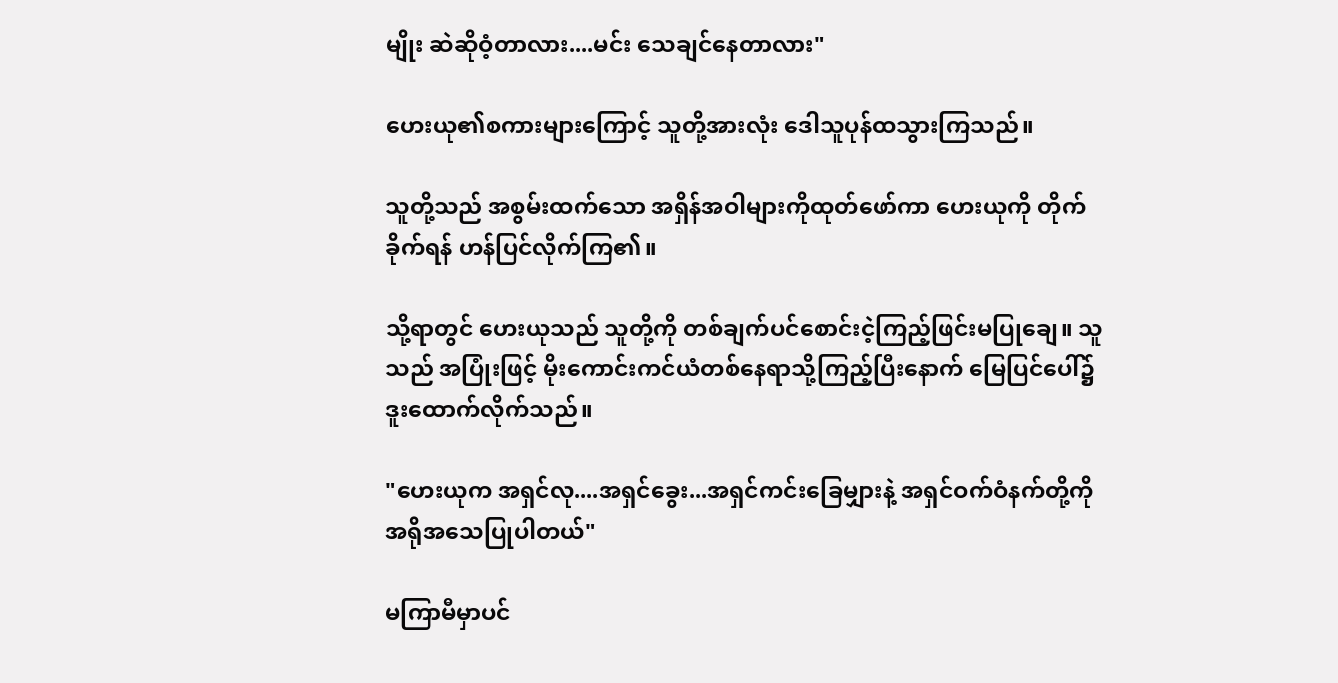မျိုး ဆဲဆိုဝံ့တာလား....မင်း သေချင်နေတာလား"

ဟေးယု၏စကားများကြောင့် သူတို့အားလုံး ဒေါသူပုန်ထသွားကြသည်။

သူတို့သည် အစွမ်းထက်သော အရှိန်အဝါများကိုထုတ်ဖော်ကာ ဟေးယုကို တိုက်ခိုက်ရန် ဟန်ပြင်လိုက်ကြ၏။

သို့ရာတွင် ဟေးယုသည် သူတို့ကို တစ်ချက်ပင်စောင်းငဲ့ကြည့်ဖြင်းမပြုချေ။ သူသည် အပြုံးဖြင့် မိုးကောင်းကင်ယံတစ်နေရာသို့ကြည့်ပြီးနောက် မြေပြင်ပေါ်၌ ဒူးထောက်လိုက်သည်။

"ဟေးယုက အရှင်လု....အရှင်ခွေး...အရှင်ကင်းခြေမျှားနဲ့ အရှင်ဝက်ဝံနက်တို့ကို အရိုအသေပြုပါတယ်"

မကြာမီမှာပင်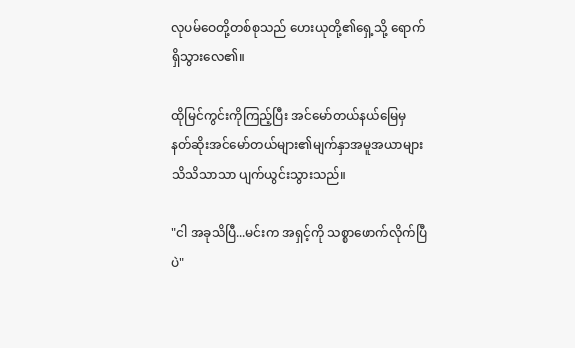လုပမ်ဝေတို့တစ်စုသည် ဟေးယုတို့၏ရှေ့သို့ ရောက်ရှိသွားလေ၏။

ထိုမြင်ကွင်းကိုကြည့်ပြီး အင်မော်တယ်နယ်မြေမှ နတ်ဆိုးအင်မော်တယ်များ၏မျက်နှာအမူအယာများ သိသိသာသာ ပျက်ယွင်းသွားသည်။

"ငါ အခုသိပြီ...မင်းက အရှင့်ကို သစ္စာဖောက်လိုက်ပြီပဲ"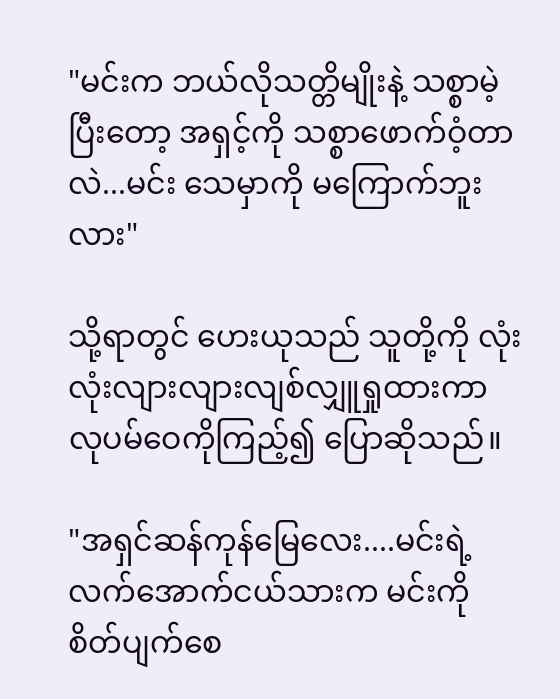"မင်းက ဘယ်လိုသတ္တိမျိုးနဲ့ သစ္စာမဲ့ပြီးတော့ အရှင့်ကို သစ္စာဖောက်ဝံ့တာလဲ...မင်း သေမှာကို မကြောက်ဘူးလား"

သို့ရာတွင် ဟေးယုသည် သူတို့ကို လုံးလုံးလျားလျားလျစ်လျှူရှုထားကာ လုပမ်ဝေကိုကြည့်၍ ပြောဆိုသည်။

"အရှင်ဆန်ကုန်မြေလေး....မင်းရဲ့လက်အောက်ငယ်သားက မင်းကို စိတ်ပျက်စေ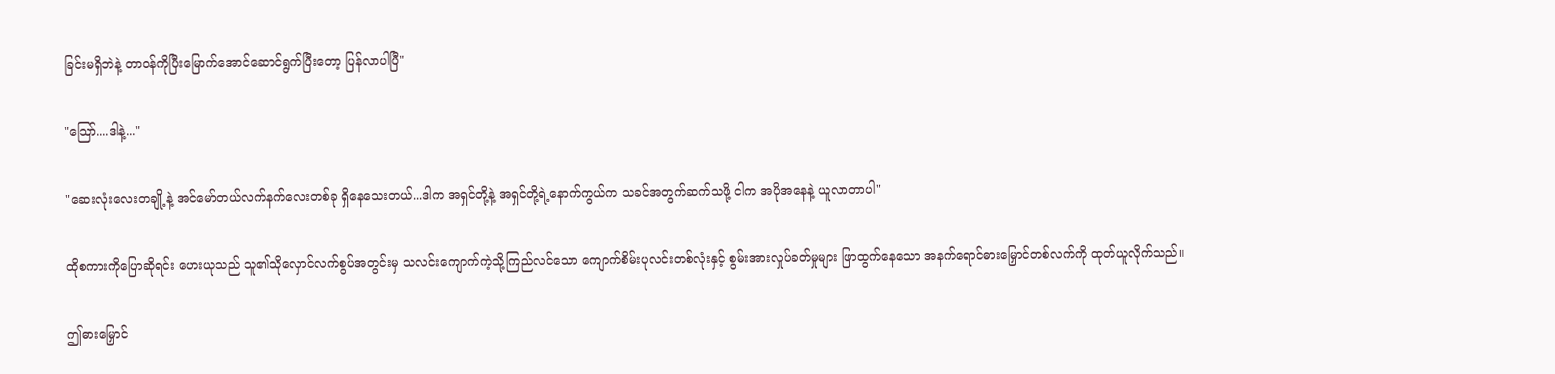ခြင်းမရှိဘဲနဲ့ တာဝန်ကိုပြီးမြောက်အောင်ဆောင်ရွက်ပြီးတော့ ပြန်လာပါပြီ"

"သြော်....ဒါနဲ့..."

"ဆေးလုံးလေးတချို့နဲ့ အင်မော်တယ်လက်နက်လေးတစ်ခု ရှိနေသေးတယ်...ဒါက အရှင်တို့နဲ့ အရှင်တို့ရဲ့နောက်ကွယ်က သခင်အတွက်ဆက်သဖို့ ငါက အပိုအနေနဲ့ ယူလာတာပါ"

ထိုစကားကိုပြောဆိုရင်း ဟေးယုသည် သူ၏သိုလှောင်လက်စွပ်အတွင်းမှ သလင်းကျောက်ကဲ့သို့ကြည်လင်သော ကျောက်စိမ်းပုလင်းတစ်လုံးနှင့် စွမ်းအားလှုပ်ခတ်မှုများ ဖြာထွက်နေသော အနက်ရောင်ဓားမြှောင်တစ်လက်ကို ထုတ်ယူလိုက်သည်။

ဤဓားမြှောင်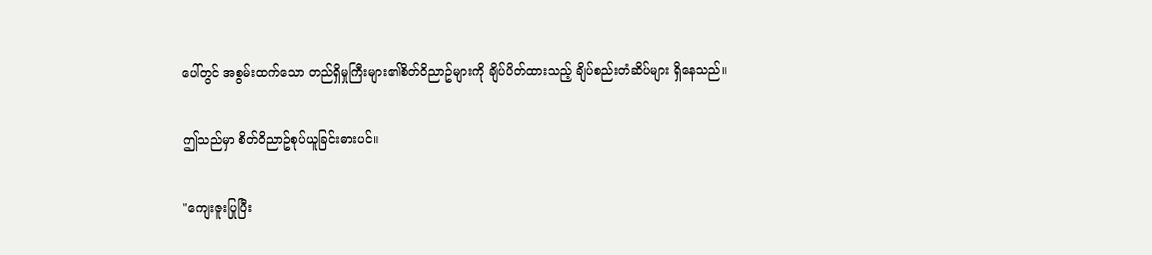ပေါ်တွင် အစွမ်းထက်သော တည်ရှိမှုကြီးများ၏စိတ်ဝိညာဥ်များကို ချိပ်ပိတ်ထားသည့် ချိပ်စည်းတံဆိပ်များ ရှိနေသည်။

ဤသည်မှာ စိတ်ဝိညာဥ်စုပ်ယူခြင်းဓားပင်။

"ကျေးဇူးပြုပြီး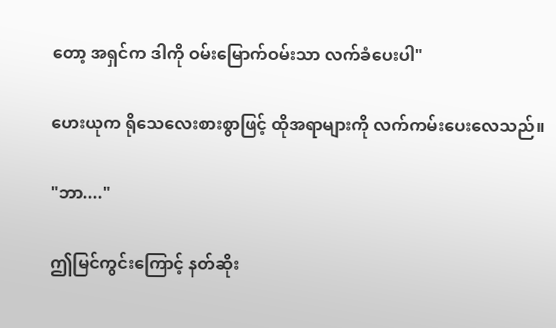တော့ အရှင်က ဒါကို ဝမ်းမြောက်ဝမ်းသာ လက်ခံပေးပါ"

ဟေးယုက ရိုသေလေးစားစွာဖြင့် ထိုအရာများကို လက်ကမ်းပေးလေသည်။

"ဘာ...."

ဤမြင်ကွင်းကြောင့် နတ်ဆိုး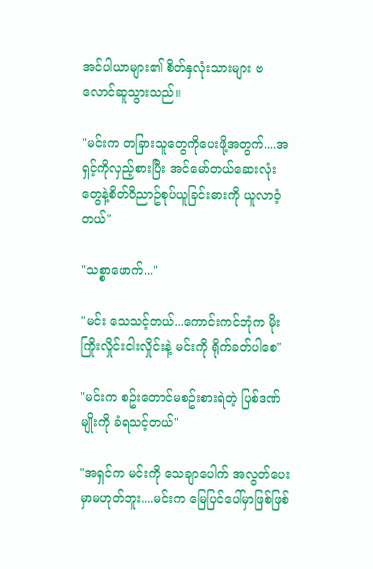အင်ပါယာများ၏ စိတ်နှလုံးသားများ ဗလောင်ဆူသွားသည်။

"မင်းက တခြားသူတွေကိုပေးဖို့အတွက်....အရှင့်ကိုလှည့်စားပြီး အင်မော်တယ်ဆေးလုံးတွေနဲ့စိတ်ဝိညာဥ်စုပ်ယူခြင်းဓားကို ယူလာဝံ့တယ်"

"သစ္စာဖောက်..."

"မင်း သေသင့်တယ်...ကောင်းကင်ဘုံက မိုးကြိုးလှိုင်းငါးလှိုင်းနဲ့ မင်းကို ရိုက်ခတ်ပါစေ"

"မင်းက စဥ်းတောင်မစဥ်းစားရဲတဲ့ ပြစ်ဒဏ်မျိုးကို ခံရသင့်တယ်"

"အရှင်က မင်းကို သေချာပေါက် အလွတ်ပေးမှာမဟုတ်ဘူး....မင်းက မြေပြင်ပေါ်မှာဖြစ်ဖြစ်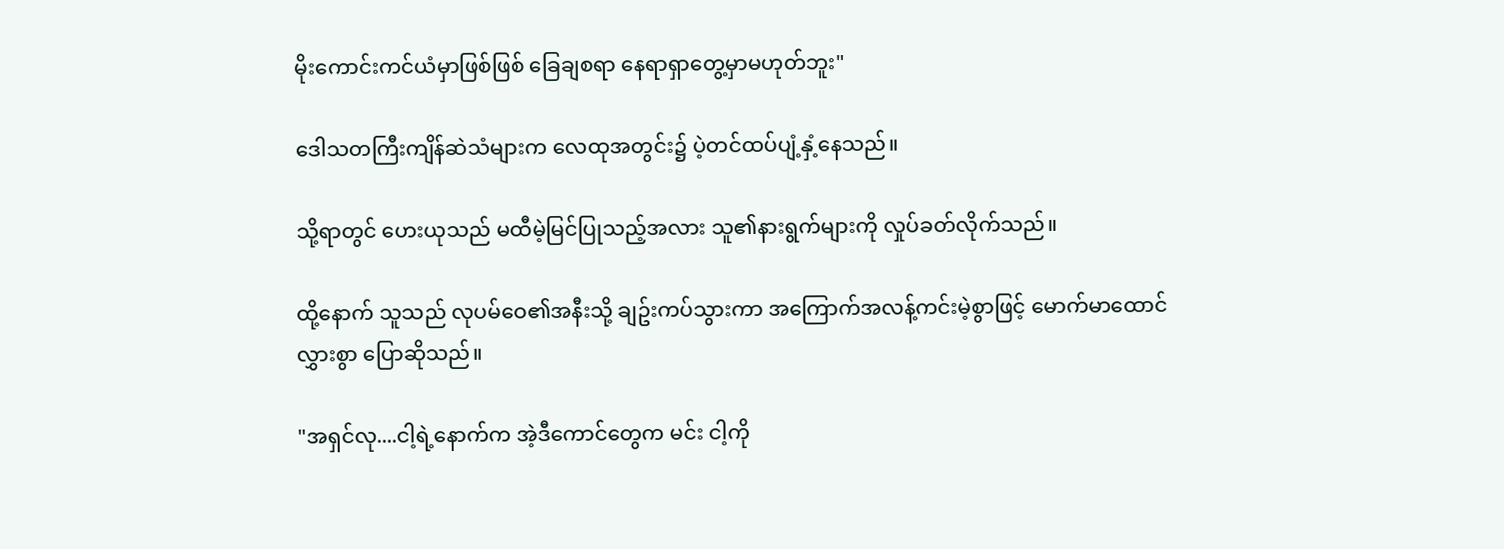မိုးကောင်းကင်ယံမှာဖြစ်ဖြစ် ခြေချစရာ နေရာရှာတွေ့မှာမဟုတ်ဘူး"

ဒေါသတကြီးကျိန်ဆဲသံများက လေထုအတွင်း၌ ပဲ့တင်ထပ်ပျံ့နှံ့နေသည်။

သို့ရာတွင် ဟေးယုသည် မထီမဲ့မြင်ပြုသည့်အလား သူ၏နားရွက်များကို လှုပ်ခတ်လိုက်သည်။

ထို့နောက် သူသည် လုပမ်ဝေ၏အနီးသို့ ချဥ်းကပ်သွားကာ အကြောက်အလန့်ကင်းမဲ့စွာဖြင့် မောက်မာထောင်လွှားစွာ ပြောဆိုသည်။

"အရှင်လု....ငါ့ရဲ့နောက်က အဲ့ဒီကောင်တွေက မင်း ငါ့ကို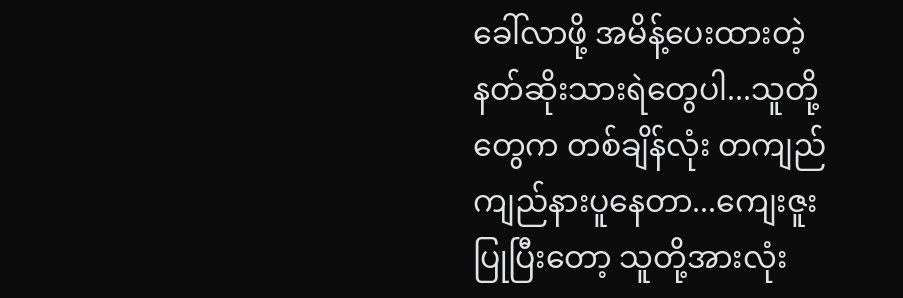ခေါ်လာဖို့ အမိန့်ပေးထားတဲ့ နတ်ဆိုးသားရဲတွေပါ...သူတို့တွေက တစ်ချိန်လုံး တကျည်ကျည်နားပူနေတာ...ကျေးဇူးပြုပြီးတော့ သူတို့အားလုံး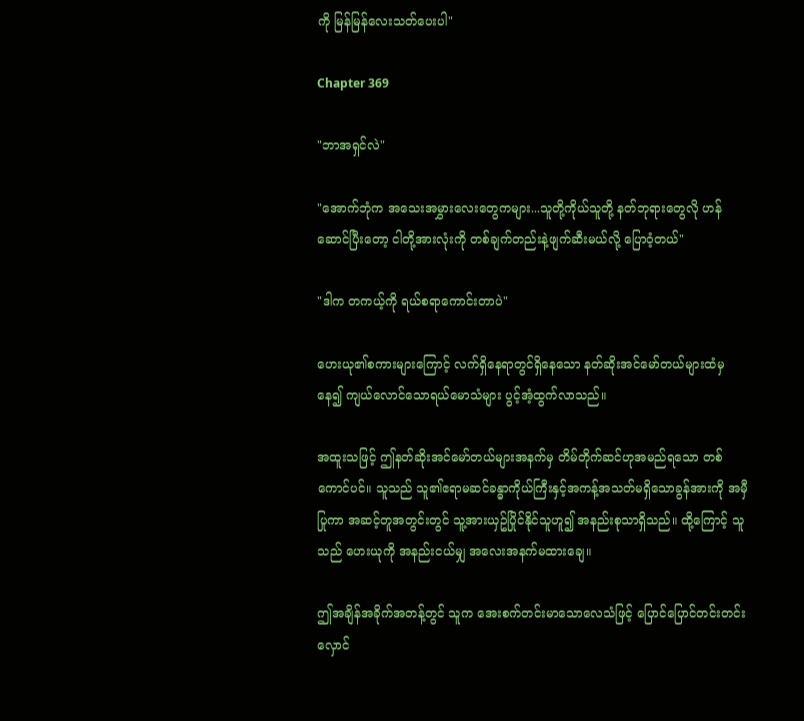ကို မြန်မြန်လေးသတ်ပေးပါ"

Chapter 369

"ဘာအရှင်လဲ"

"အောက်ဘုံက အသေးအမွှားလေးတွေကများ...သူတို့ကိုယ်သူတို့ နတ်ဘုရားတွေလို ဟန်ဆောင်ပြီးတော့ ငါတို့အားလုံးကို တစ်ချက်တည်းနဲ့ဖျက်ဆီးမယ်လို့ ပြောဝံ့တယ်"

"ဒါက တကယ့်ကို ရယ်စရာကောင်းတာပဲ"

ဟေးယု၏စကားများကြောင့် လက်ရှိနေရာတွင်ရှိနေသော နတ်ဆိုးအင်မော်တယ်များထံမှနေ၍ ကျယ်လောင်သောရယ်မောသံများ ပွင့်အံ့ထွက်လာသည်။

အထူးသဖြင့် ဤနတ်ဆိုးအင်မော်တယ်များအနက်မှ တိမ်တိုက်ဆင်ဟုအမည်ရသော တစ်ကောင်ပင်။ သူသည် သူ၏ဧရာမဆင်ခန္ဓာကိုယ်ကြီးနှင့်အကန့်အသတ်မရှိသောခွန်အားကို အမှီပြုကာ အဆင့်တူအတွင်းတွင် သူ့အားယှဥ်ပြိုင်နိုင်သူဟူ၍ အနည်းစုသာရှိသည်။ ထို့ကြောင့် သူသည် ဟေးယုကို အနည်းငယ်မျှ အလေးအနက်မထားချေ။

ဤအချိန်အခိုက်အတန့်တွင် သူက အေးစက်တင်းမာသောလေသံဖြင့် ပြောင်ပြောင်တင်းတင်း လှောင်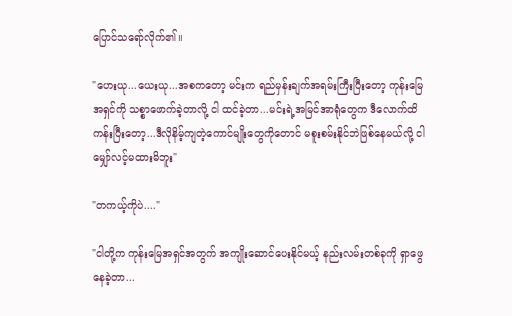ပြောင်သရော်လိုက်၏။

"ဟေးယု...ယေးယု...အစကတော့ မင်းက ရည်မှန်းချက်အရမ်းကြီးပြီးတော့ ကုန်းမြေအရှင်ကို သစ္စာဖောက်ခဲ့တာလို့ ငါ ထင်ခဲ့တာ...မင်းရဲ့အမြင်အာရုံတွေက ဒီလောက်ထိကန်းပြီးတော့...ဒီလိုနိမ့်ကျတဲ့ကောင်မျိုးတွေကိုတောင် မစူးစမ်းနိုင်ဘဲဖြစ်နေမယ်လို့ ငါ မျှော်လင့်မထားမိဘူး"

"တကယ့်ကိုပဲ...."

"ငါတို့က ကုန်းမြေအရှင်အတွက် အကျိုးဆောင်ပေးနိုင်မယ့် နည်းလမ်းတစ်ခုကို ရှာဖွေနေခဲ့တာ...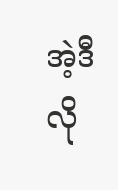အဲ့ဒီလို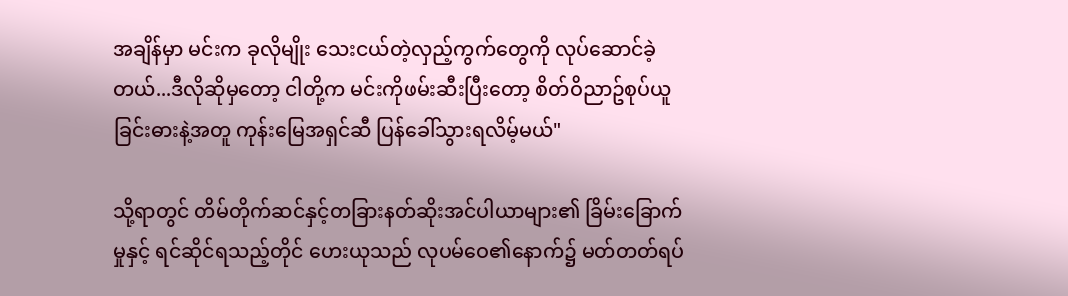အချိန်မှာ မင်းက ခုလိုမျိုး သေးငယ်တဲ့လှည့်ကွက်တွေကို လုပ်ဆောင်ခဲ့တယ်...ဒီလိုဆိုမှတော့ ငါတို့က မင်းကိုဖမ်းဆီးပြီးတော့ စိတ်ဝိညာဥ်စုပ်ယူခြင်းဓားနဲ့အတူ ကုန်းမြေအရှင်ဆီ ပြန်ခေါ်သွားရလိမ့်မယ်"

သို့ရာတွင် တိမ်တိုက်ဆင်နှင့်တခြားနတ်ဆိုးအင်ပါယာများ၏ ခြိမ်းခြောက်မှုနှင့် ရင်ဆိုင်ရသည့်တိုင် ဟေးယုသည် လုပမ်ဝေ၏နောက်၌ မတ်တတ်ရပ်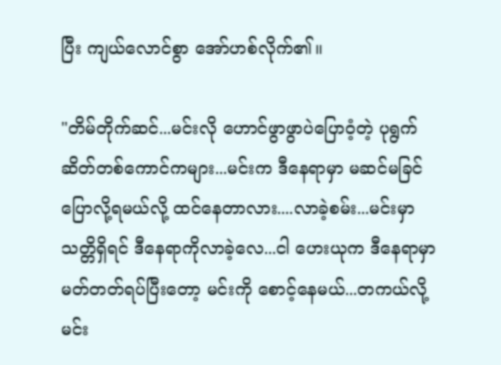ပြီး ကျယ်လောင်စွာ အော်ဟစ်လိုက်၏။

"တိမ်တိုက်ဆင်...မင်းလို ဟောင်ဖွာဖွာပဲပြောဝံ့တဲ့ ပုရွက်ဆိတ်တစ်ကောင်ကများ...မင်းက ဒီနေရာမှာ မဆင်မခြင်ပြောလို့ရမယ်လို့ ထင်နေတာလား....လာခဲ့စမ်း...မင်းမှာ သတ္တိရှိရင် ဒီနေရာကိုလာခဲ့လေ...ငါ ဟေးယုက ဒီနေရာမှာ မတ်တတ်ရပ်ပြီးတော့ မင်းကို စောင့်နေမယ်...တကယ်လို့ မင်း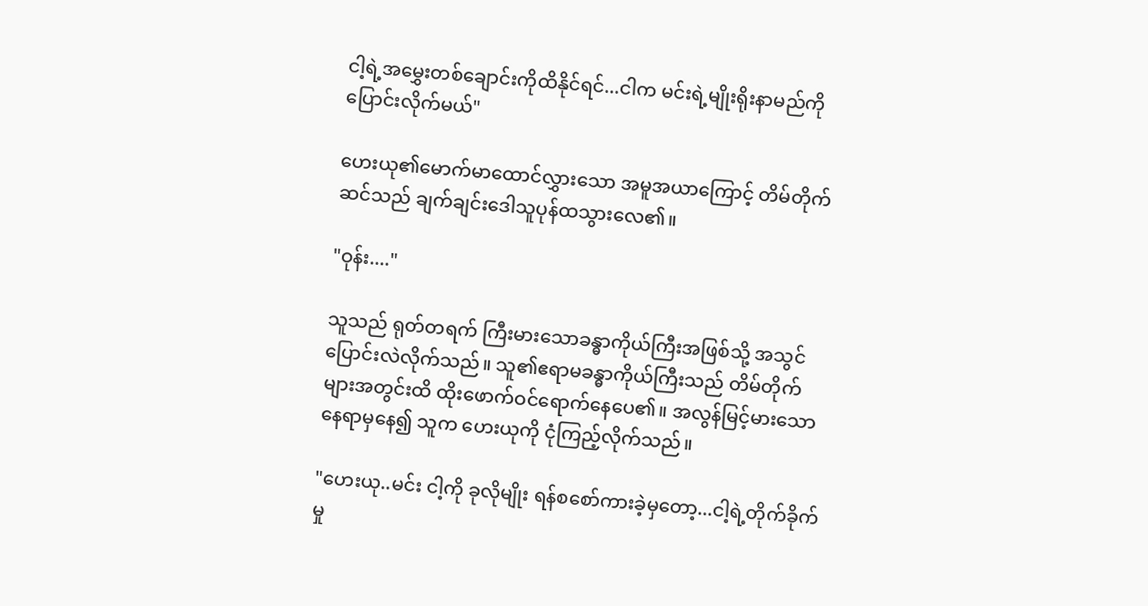ငါ့ရဲ့အမွှေးတစ်ချောင်းကိုထိနိုင်ရင်...ငါက မင်းရဲ့မျိုးရိုးနာမည်ကို ပြောင်းလိုက်မယ်"

ဟေးယု၏မောက်မာထောင်လွှားသော အမူအယာကြောင့် တိမ်တိုက်ဆင်သည် ချက်ချင်းဒေါသူပုန်ထသွားလေ၏။

"ဝုန်း...."

သူသည် ရုတ်တရက် ကြီးမားသောခန္ဓာကိုယ်ကြီးအဖြစ်သို့ အသွင်ပြောင်းလဲလိုက်သည်။ သူ၏ဧရာမခန္ဓာကိုယ်ကြီးသည် တိမ်တိုက်များအတွင်းထိ ထိုးဖောက်ဝင်ရောက်နေပေ၏။ အလွန်မြင့်မားသောနေရာမှနေ၍ သူက ဟေးယုကို ငုံကြည့်လိုက်သည်။

"ဟေးယု..မင်း ငါ့ကို ခုလိုမျိုး ရန်စစော်ကားခဲ့မှတော့...ငါ့ရဲ့တိုက်ခိုက်မှု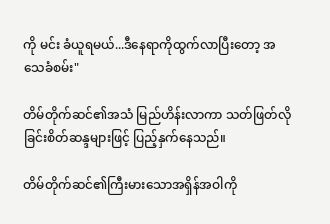ကို မင်း ခံယူရမယ်...ဒီနေရာကိုထွက်လာပြီးတော့ အသေခံစမ်း"

တိမ်တိုက်ဆင်၏အသံ မြည်ဟိန်းလာကာ သတ်ဖြတ်လိုခြင်းစိတ်ဆန္ဒများဖြင့် ပြည့်နှက်နေသည်။

တိမ်တိုက်ဆင်၏ကြီးမားသောအရှိန်အဝါကို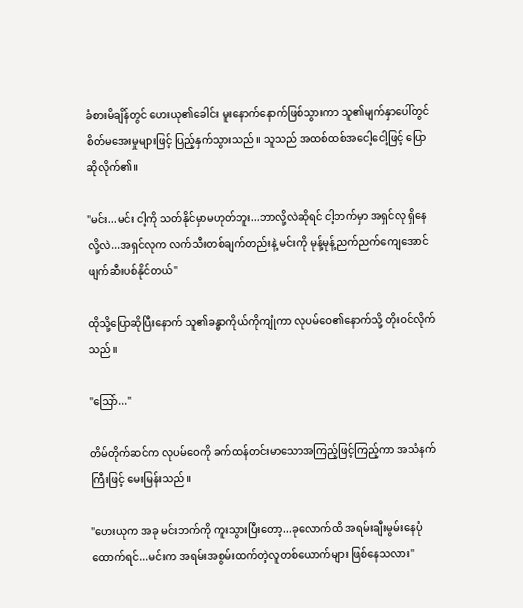ခံစားမိချိန်တွင် ဟေးယု၏ခေါင်း မူးနောက်နောက်ဖြစ်သွားကာ သူ၏မျက်နှာပေါ်တွင် စိတ်မအေးမှုများဖြင့် ပြည့်နှက်သွားသည်။ သူသည် အထစ်ထစ်အငေါ့ငေါ့ဖြင့် ပြောဆိုလိုက်၏။

"မင်း...မင်း ငါ့ကို သတ်နိုင်မှာမဟုတ်ဘူး...ဘာလို့လဲဆိုရင် ငါ့ဘက်မှာ အရှင်လု ရှိနေလို့လဲ...အရှင်လုက လက်သီးတစ်ချက်တည်းနဲ့ မင်းကို မုန့်မုန့်ညက်ညက်ကျေအောင် ဖျက်ဆီးပစ်နိုင်တယ်"

ထိုသို့ပြောဆိုပြီးနောက် သူ၏ခန္ဓာကိုယ်ကိုကျုံကာ လုပမ်ဝေ၏နောက်သို့ တိုးဝင်လိုက်သည်။

"သြော်..."

တိမ်တိုက်ဆင်က လုပမ်ဝေကို ခက်ထန်တင်းမာသောအကြည့်ဖြင့်ကြည့်ကာ အသံနက်ကြီးဖြင့် မေးမြန်းသည်။

"ဟေးယုက အခု မင်းဘက်ကို ကူးသွားပြီးတော့...ခုလောက်ထိ အရမ်းချီးမွမ်းနေပုံထောက်ရင်...မင်းက အရမ်းအစွမ်းထက်တဲ့လူတစ်ယောက်များ ဖြစ်နေသလား"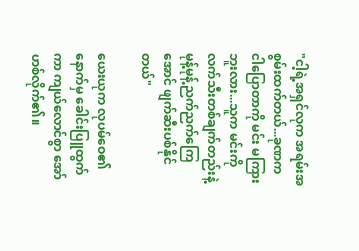"ငါ့ရဲ့အရှင်လုက အရမ်းအစွမ်းထက်တယ်...ခုဏက ငါပြောတာကို မင်း မကြားဘူးလား...သူက မင်းကို လက်သီးတစ်ချက်တည်းနဲ့ မုန့်မုန့်ညက်ညက်ကြေအောင် ဖျက်ဆီးပစ်နိုင်တယ်"

ယေးယုက လုပမ်ဝေ၏နောက်မှ ခေါင်းပြူထွက်ကာ ကျယ်လောင်စွာ အော်ဟစ်လိုက်၏။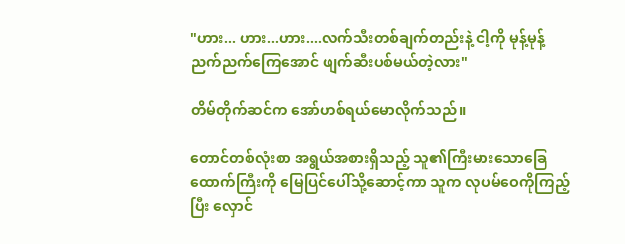"ဟား... ဟား...ဟား....လက်သီးတစ်ချက်တည်းနဲ့ ငါ့ကို မုန့်မုန့်ညက်ညက်ကြေအောင် ဖျက်ဆီးပစ်မယ်တဲ့လား"

တိမ်တိုက်ဆင်က အော်ဟစ်ရယ်မောလိုက်သည်။

တောင်တစ်လုံးစာ အရွယ်အစားရှိသည့် သူ၏ကြီးမားသောခြေထောက်ကြီးကို မြေပြင်ပေါ်သို့ဆောင့်ကာ သူက လုပမ်ဝေကိုကြည့်ပြီး လှောင်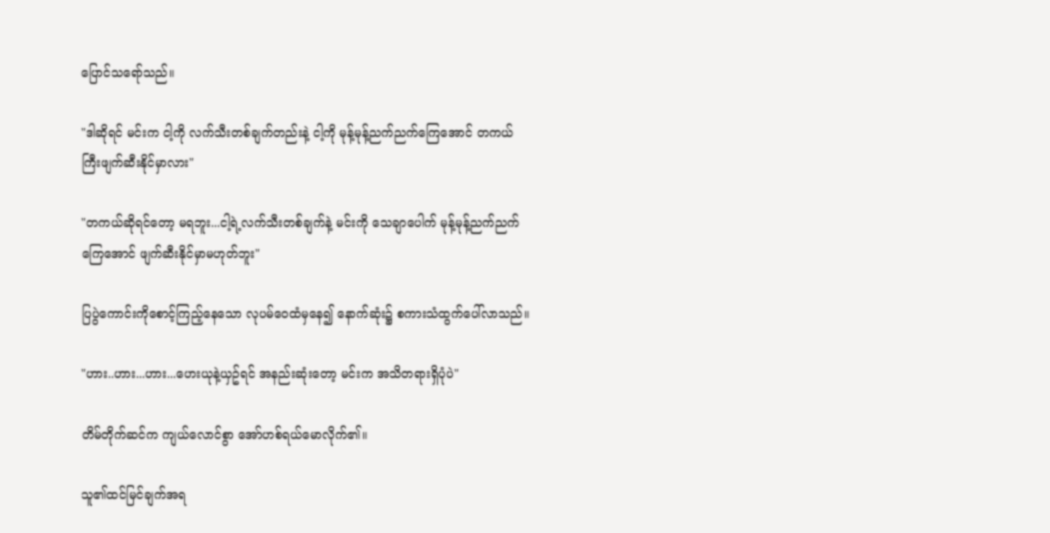ပြောင်သရော်သည်။

"ဒါဆိုရင် မင်းက ငါ့ကို လက်သီးတစ်ချက်တည်းနဲ့ ငါ့ကို မုန့်မုန့်ညက်ညက်ကြေအောင် တကယ်ကြီးဖျက်ဆီးနိုင်မှာလား"

"တကယ်ဆိုရင်တော့ မရဘူး...ငါ့ရဲ့လက်သီးတစ်ချက်နဲ့ မင်းကို သေချာပေါက် မုန့်မုန့်ညက်ညက်ကြေအောင် ဖျက်ဆီးနိုင်မှာမဟုတ်ဘူး"

ပြပွဲကောင်းကိုစောင့်ကြည့်နေသော လုပမ်ဝေထံမှနေ၍ နောက်ဆုံး၌ စကားသံထွက်ပေါ်လာသည်။

"ဟား..ဟား...ဟား...ဟေးယုနဲ့ယှဥ်ရင် အနည်းဆုံးတော့ မင်းက အသိတရားရှိပုံပဲ"

တိမ်တိုက်ဆင်က ကျယ်လောင်စွာ အော်ဟစ်ရယ်မောလိုက်၏။

သူ၏ထင်မြင်ချက်အရ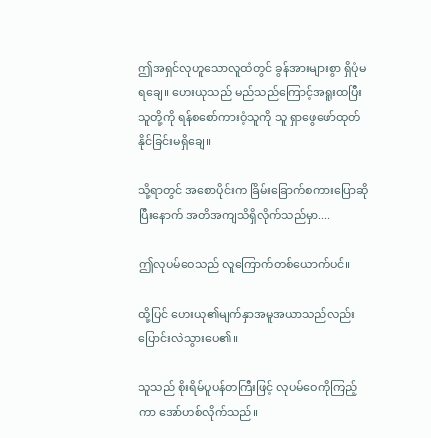ဤအရှင်လုဟူသောလူထံတွင် ခွန်အားများစွာ ရှိပုံမရချေ။ ဟေးယုသည် မည်သည်ကြောင့်အရူးထပြီး သူတို့ကို ရန်စစော်ကားဝံ့သူကို သူ ရှာဖွေဖော်ထုတ်နိုင်ခြင်းမရှိချေ။

သို့ရာတွင် အစောပိုင်းက ခြိမ်းခြောက်စကားပြောဆိုပြီးနောက် အတိအကျသိရှိလိုက်သည်မှာ....

ဤလုပမ်ဝေသည် လူကြောက်တစ်ယောက်ပင်။

ထို့ပြင် ဟေးယု၏မျက်နှာအမူအယာသည်လည်း ပြောင်းလဲသွားပေ၏။

သူသည် စိုးရိမ်ပူပန်တကြီးဖြင့် လုပမ်ဝေကိုကြည့်ကာ အော်ဟစ်လိုက်သည်။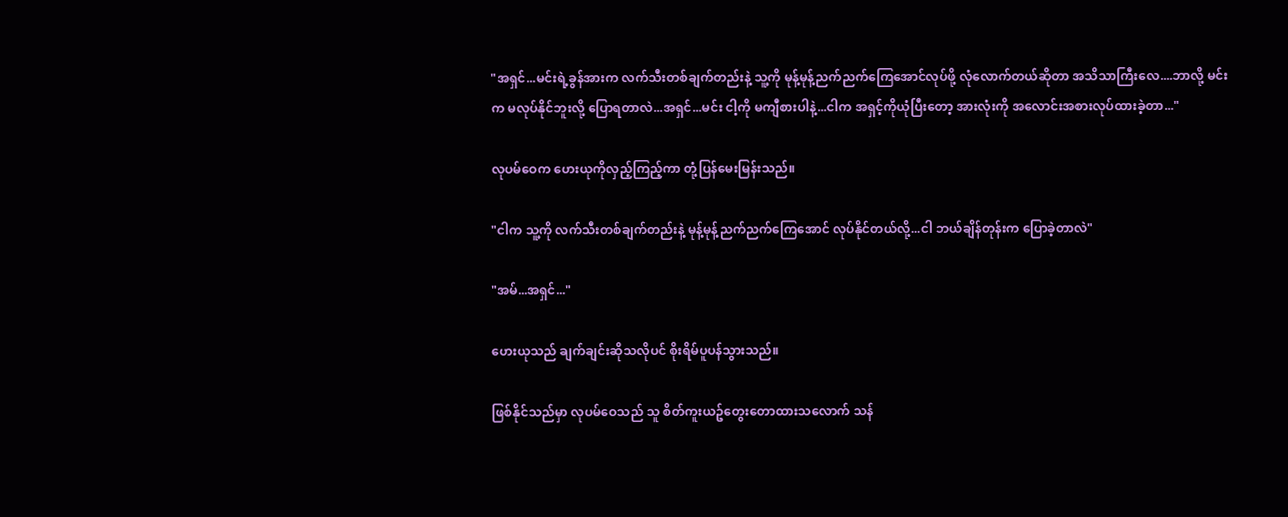"အရှင်...မင်းရဲ့ခွန်အားက လက်သီးတစ်ချက်တည်းနဲ့ သူ့ကို မုန့်မုန့်ညက်ညက်ကြေအောင်လုပ်ဖို့ လုံလောက်တယ်ဆိုတာ အသိသာကြီးလေ....ဘာလို့ မင်းက မလုပ်နိုင်ဘူးလို့ ပြောရတာလဲ...အရှင်...မင်း ငါ့ကို မကျီစားပါနဲ့...ငါက အရှင့်ကိုယုံပြီးတော့ အားလုံးကို အလောင်းအစားလုပ်ထားခဲ့တာ..."

လုပမ်ဝေက ဟေးယုကိုလှည့်ကြည့်ကာ တုံ့ပြန်မေးမြန်းသည်။

"ငါက သူ့ကို လက်သီးတစ်ချက်တည်းနဲ့ မုန့်မုန့်ညက်ညက်ကြေအောင် လုပ်နိုင်တယ်လို့...ငါ ဘယ်ချိန်တုန်းက ပြောခဲ့တာလဲ"

"အမ်...အရှင်..."

ဟေးယုသည် ချက်ချင်းဆိုသလိုပင် စိုးရိမ်ပူပန်သွားသည်။

ဖြစ်နိုင်သည်မှာ လုပမ်ဝေသည် သူ စိတ်ကူးယဥ်တွေးတောထားသလောက် သန်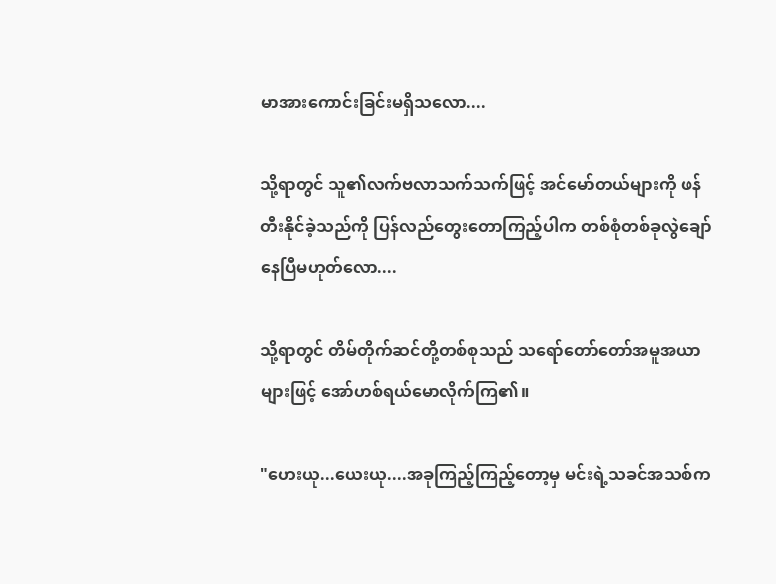မာအားကောင်းခြင်းမရှိသလော....

သို့ရာတွင် သူ၏လက်ဗလာသက်သက်ဖြင့် အင်မော်တယ်များကို ဖန်တီးနိုင်ခဲ့သည်ကို ပြန်လည်တွေးတောကြည့်ပါက တစ်စုံတစ်ခုလွဲချော်နေပြီမဟုတ်လော....

သို့ရာတွင် တိမ်တိုက်ဆင်တို့တစ်စုသည် သရော်တော်တော်အမူအယာများဖြင့် အော်ဟစ်ရယ်မောလိုက်ကြ၏။

"ဟေးယု...ယေးယု....အခုကြည့်ကြည့်တော့မှ မင်းရဲ့သခင်အသစ်က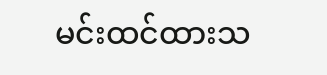မင်းထင်ထားသ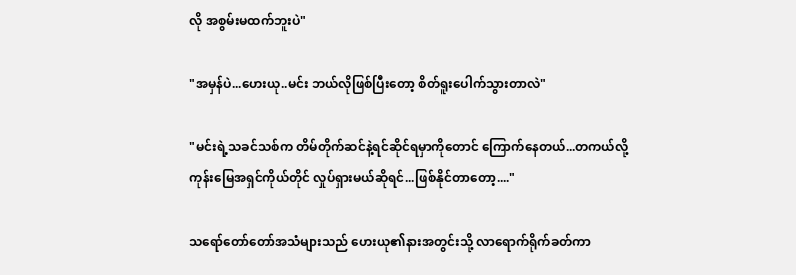လို အစွမ်းမထက်ဘူးပဲ"

"အမှန်ပဲ...ဟေးယု..မင်း ဘယ်လိုဖြစ်ပြီးတော့ စိတ်ရူးပေါက်သွားတာလဲ"

"မင်းရဲ့သခင်သစ်က တိမ်တိုက်ဆင်နဲ့ရင်ဆိုင်ရမှာကိုတောင် ကြောက်နေတယ်...တကယ်လို့ ကုန်းမြေအရှင်ကိုယ်တိုင် လှုပ်ရှားမယ်ဆိုရင်...ဖြစ်နိုင်တာတော့...."

သရော်တော်တော်အသံများသည် ဟေးယု၏နားအတွင်းသို့ လာရောက်ရိုက်ခတ်ကာ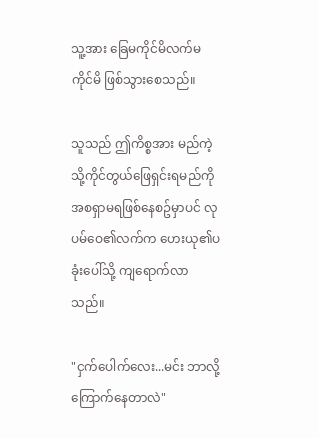သူ့အား ခြေမကိုင်မိလက်မကိုင်မိ ဖြစ်သွားစေသည်။

သူသည် ဤကိစ္စအား မည်ကဲ့သို့ကိုင်တွယ်ဖြေရှင်းရမည်ကို အစရှာမရဖြစ်နေစဥ်မှာပင် လုပမ်ဝေ၏လက်က ဟေးယု၏ပခုံးပေါ်သို့ ကျရောက်လာသည်။

"ငှက်ပေါက်လေး...မင်း ဘာလို့ကြောက်နေတာလဲ"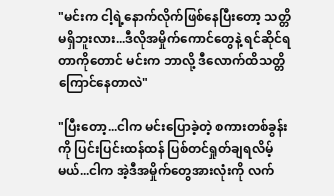"မင်းက ငါ့ရဲ့နောက်လိုက်ဖြစ်နေပြီးတော့ သတ္တိမရှိဘူးလား...ဒီလိုအမှိုက်ကောင်တွေနဲ့ ရင်ဆိုင်ရတာကိုတောင် မင်းက ဘာလို့ ဒီလောက်ထိသတ္တိကြောင်နေတာလဲ"

"ပြီးတော့...ငါက မင်းပြောခဲ့တဲ့ စကားတစ်ခွန်းကို ပြင်းပြင်းထန်ထန် ပြစ်တင်ရှုတ်ချရလိမ့်မယ်...ငါက အဲ့ဒီအမှိုက်တွေအားလုံးကို လက်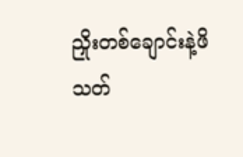ညှိုးတစ်ချောင်းနဲ့ဖိသတ်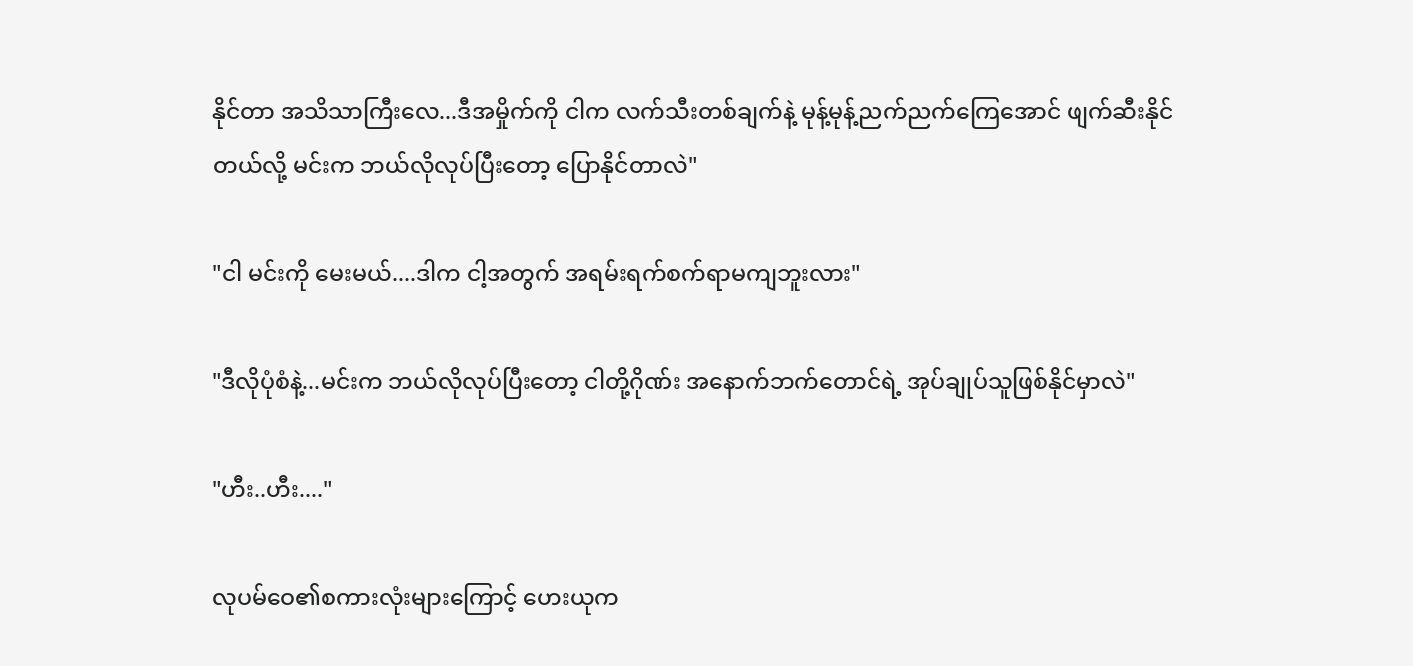နိုင်တာ အသိသာကြီးလေ...ဒီအမှိုက်ကို ငါက လက်သီးတစ်ချက်နဲ့ မုန့်မုန့်ညက်ညက်ကြေအောင် ဖျက်ဆီးနိုင်တယ်လို့ မင်းက ဘယ်လိုလုပ်ပြီးတော့ ပြောနိုင်တာလဲ"

"ငါ မင်းကို မေးမယ်....ဒါက ငါ့အတွက် အရမ်းရက်စက်ရာမကျဘူးလား"

"ဒီလိုပုံစံနဲ့...မင်းက ဘယ်လိုလုပ်ပြီးတော့ ငါတို့ဂိုဏ်း အနောက်ဘက်တောင်ရဲ့ အုပ်ချုပ်သူဖြစ်နိုင်မှာလဲ"

"ဟီး..ဟီး...."

လုပမ်ဝေ၏စကားလုံးများကြောင့် ဟေးယုက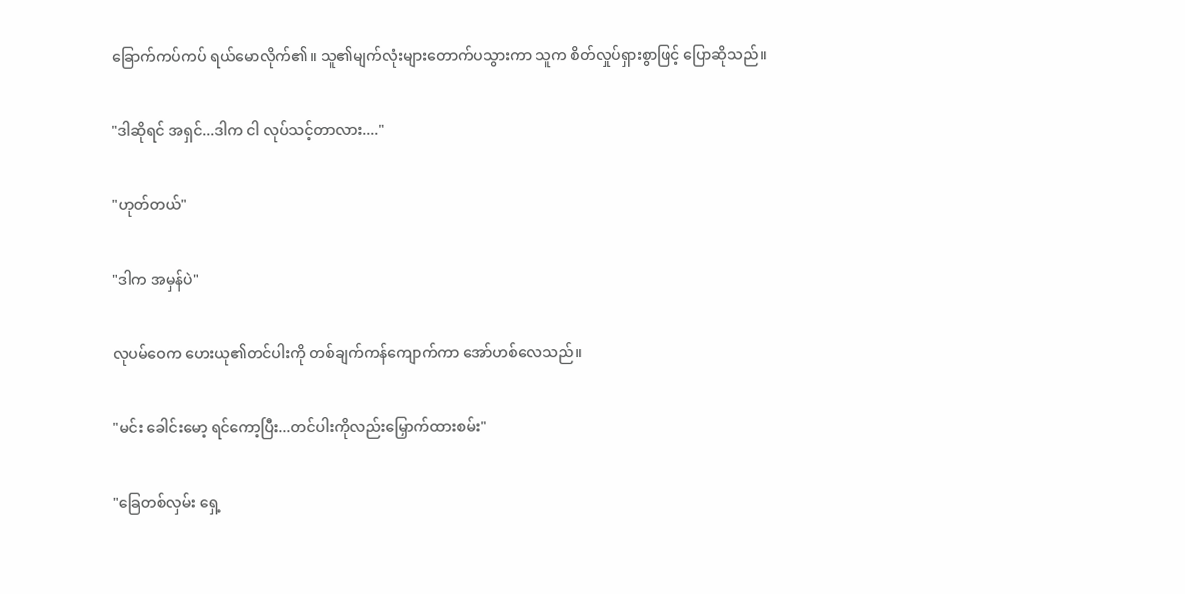ခြောက်ကပ်ကပ် ရယ်မောလိုက်၏။ သူ၏မျက်လုံးများတောက်ပသွားကာ သူက စိတ်လှုပ်ရှားစွာဖြင့် ပြောဆိုသည်။

"ဒါဆိုရင် အရှင်...ဒါက ငါ လုပ်သင့်တာလား...."

"ဟုတ်တယ်"

"ဒါက အမှန်ပဲ"

လုပမ်ဝေက ဟေးယု၏တင်ပါးကို တစ်ချက်ကန်ကျောက်ကာ အော်ဟစ်လေသည်။

"မင်း ခေါင်းမော့ ရင်ကော့ပြီး...တင်ပါးကိုလည်းမြှောက်ထားစမ်း"

"ခြေတစ်လှမ်း ရှေ့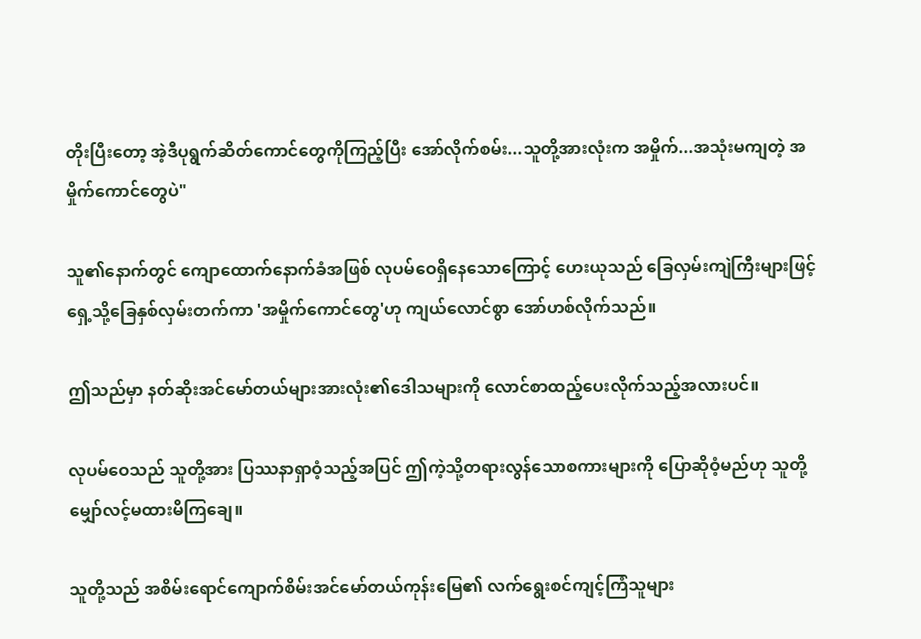တိုးပြီးတော့ အဲ့ဒီပုရွက်ဆိတ်ကောင်တွေကိုကြည့်ပြီး အော်လိုက်စမ်း...သူတို့အားလုံးက အမှိုက်...အသုံးမကျတဲ့ အမှိုက်ကောင်တွေပဲ"

သူ၏နောက်တွင် ကျောထောက်နောက်ခံအဖြစ် လုပမ်ဝေရှိနေသောကြောင့် ဟေးယုသည် ခြေလှမ်းကျဲကြီးများဖြင့် ရှေ့သို့ခြေနှစ်လှမ်းတက်ကာ 'အမှိုက်ကောင်တွေ'ဟု ကျယ်လောင်စွာ အော်ဟစ်လိုက်သည်။

ဤသည်မှာ နတ်ဆိုးအင်မော်တယ်များအားလုံး၏ဒေါသများကို လောင်စာထည့်ပေးလိုက်သည့်အလားပင်။

လုပမ်ဝေသည် သူတို့အား ပြဿနာရှာဝံ့သည့်အပြင် ဤကဲ့သို့တရားလွန်သောစကားများကို ပြောဆိုဝံ့မည်ဟု သူတို့မျှော်လင့်မထားမိကြချေ။

သူတို့သည် အစိမ်းရောင်ကျောက်စိမ်းအင်မော်တယ်ကုန်းမြေ၏ လက်ရွေးစင်ကျင့်ကြံသူများ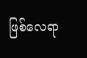ဖြစ်လေရာ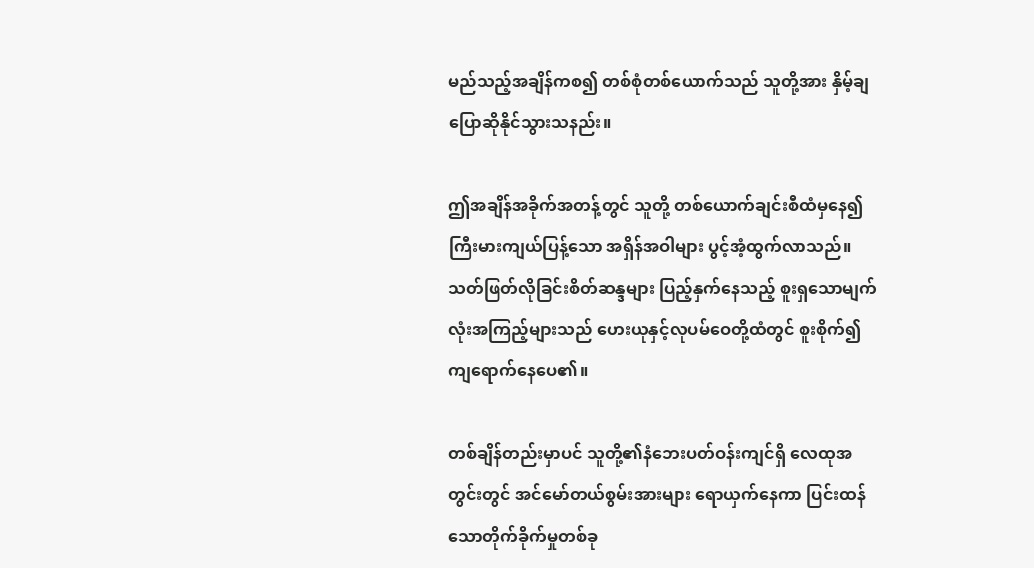မည်သည့်အချိန်ကစ၍ တစ်စုံတစ်ယောက်သည် သူတို့အား နှိမ့်ချပြောဆိုနိုင်သွားသနည်း။

ဤအချိန်အခိုက်အတန့်တွင် သူတို့ တစ်ယောက်ချင်းစီထံမှနေ၍ ကြီးမားကျယ်ပြန့်သော အရှိန်အဝါများ ပွင့်အံ့ထွက်လာသည်။ သတ်ဖြတ်လိုခြင်းစိတ်ဆန္ဒများ ပြည့်နှက်နေသည့် စူးရှသောမျက်လုံးအကြည့်များသည် ဟေးယုနှင့်လုပမ်ဝေတို့ထံတွင် စူးစိုက်၍ကျရောက်နေပေ၏။

တစ်ချိန်တည်းမှာပင် သူတို့၏နံဘေးပတ်ဝန်းကျင်ရှိ လေထုအတွင်းတွင် အင်မော်တယ်စွမ်းအားများ ရောယှက်နေကာ ပြင်းထန်သောတိုက်ခိုက်မှုတစ်ခု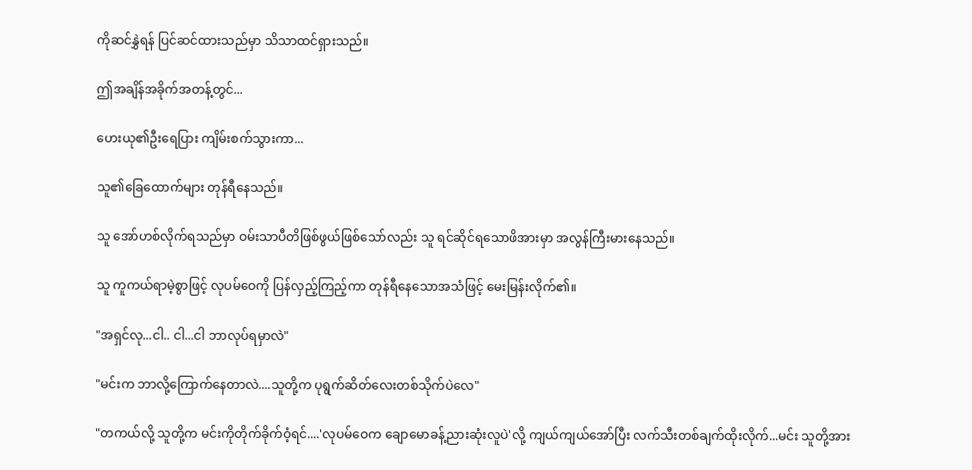ကိုဆင်နွှဲရန် ပြင်ဆင်ထားသည်မှာ သိသာထင်ရှားသည်။

ဤအချိန်အခိုက်အတန့်တွင်...

ဟေးယု၏ဦးရေပြား ကျိမ်းစက်သွားကာ...

သူ၏ခြေထောက်များ တုန်ရီနေသည်။

သူ အော်ဟစ်လိုက်ရသည်မှာ ဝမ်းသာပီတိဖြစ်ဖွယ်ဖြစ်သော်လည်း သူ ရင်ဆိုင်ရသောဖိအားမှာ အလွန်ကြီးမားနေသည်။

သူ ကူကယ်ရာမဲ့စွာဖြင့် လုပမ်ဝေကို ပြန်လှည့်ကြည့်ကာ တုန်ရီနေသောအသံဖြင့် မေးမြန်းလိုက်၏။

"အရှင်လု...ငါ.. ငါ...ငါ ဘာလုပ်ရမှာလဲ"

"မင်းက ဘာလို့ကြောက်နေတာလဲ....သူတို့က ပုရွက်ဆိတ်လေးတစ်သိုက်ပဲလေ"

"တကယ်လို့ သူတို့က မင်းကိုတိုက်ခိုက်ဝံ့ရင်....'လုပမ်ဝေက ချောမောခန့်ညားဆုံးလူပဲ'လို့ ကျယ်ကျယ်အော်ပြီး လက်သီးတစ်ချက်ထိုးလိုက်...မင်း သူတို့အား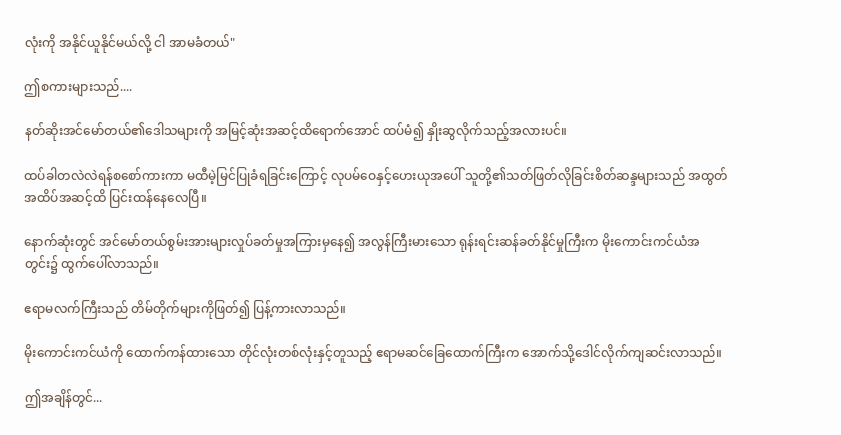လုံးကို အနိုင်ယူနိုင်မယ်လို့ ငါ အာမခံတယ်"

ဤစကားများသည်....

နတ်ဆိုးအင်မော်တယ်၏ဒေါသများကို အမြင့်ဆုံးအဆင့်ထိရောက်အောင် ထပ်မံ၍ နှိုးဆွလိုက်သည့်အလားပင်။

ထပ်ခါတလဲလဲရန်စစော်ကားကာ မထီမဲ့မြင်ပြုခံရခြင်းကြောင့် လုပမ်ဝေနှင့်ဟေးယုအပေါ် သူတို့၏သတ်ဖြတ်လိုခြင်းစိတ်ဆန္ဒများသည် အထွတ်အထိပ်အဆင့်ထိ ပြင်းထန်နေလေပြီ။

နောက်ဆုံးတွင် အင်မော်တယ်စွမ်းအားများလှုပ်ခတ်မှုအကြားမှနေ၍ အလွန်ကြီးမားသော ရုန်းရင်းဆန်ခတ်နိုင်မှုကြီးက မိုးကောင်းကင်ယံအတွင်း၌ ထွက်ပေါ်လာသည်။

ဧရာမလက်ကြီးသည် တိမ်တိုက်များကိုဖြတ်၍ ပြန့်ကားလာသည်။

မိုးကောင်းကင်ယံကို ထောက်ကန်ထားသော တိုင်လုံးတစ်လုံးနှင့်တူသည့် ဧရာမဆင်ခြေထောက်ကြီးက အောက်သို့ဒေါင်လိုက်ကျဆင်းလာသည်။

ဤအချိန်တွင်...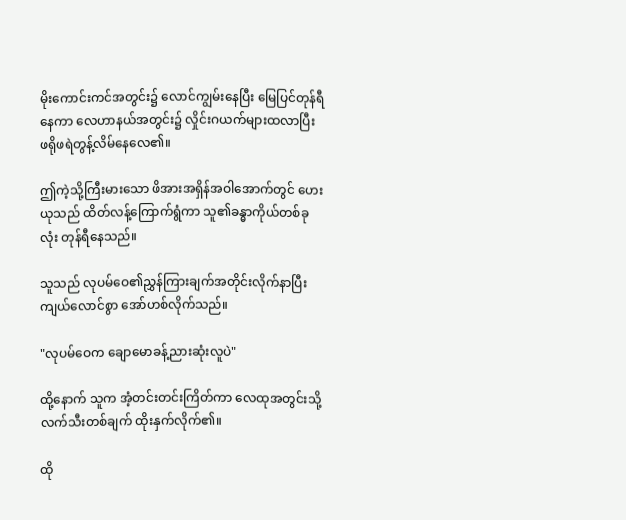မိုးကောင်းကင်အတွင်း၌ လောင်ကျွမ်းနေပြီး မြေပြင်တုန်ရီနေကာ လေဟာနယ်အတွင်း၌ လှိုင်းဂယက်များထလာပြီး ဖရိုဖရဲတွန့်လိမ်နေလေ၏။

ဤကဲ့သို့ကြီးမားသော ဖိအားအရှိန်အဝါအောက်တွင် ဟေးယုသည် ထိတ်လန့်ကြောက်ရွံကာ သူ၏ခန္ဓာကိုယ်တစ်ခုလုံး တုန်ရီနေသည်။

သူသည် လုပမ်ဝေ၏ညွှန်ကြားချက်အတိုင်းလိုက်နာပြီး ကျယ်လောင်စွာ အော်ဟစ်လိုက်သည်။

"လုပမ်ဝေက ချောမောခန့်ညားဆုံးလူပဲ"

ထို့နောက် သူက အံ့တင်းတင်းကြိတ်ကာ လေထုအတွင်းသို့ လက်သီးတစ်ချက် ထိုးနှက်လိုက်၏။

ထို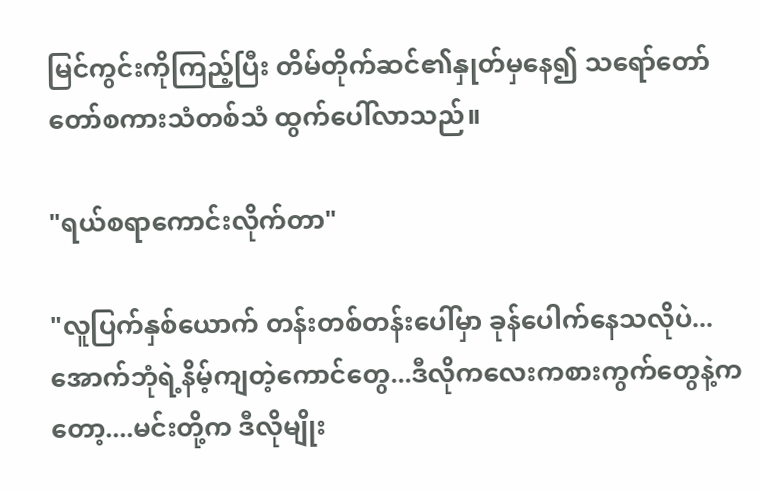မြင်ကွင်းကိုကြည့်ပြီး တိမ်တိုက်ဆင်၏နှုတ်မှနေ၍ သရော်တော်တော်စကားသံတစ်သံ ထွက်ပေါ်လာသည်။

"ရယ်စရာကောင်းလိုက်တာ"

"လူပြက်နှစ်ယောက် တန်းတစ်တန်းပေါ်မှာ ခုန်ပေါက်နေသလိုပဲ...အောက်ဘုံရဲ့နိမ့်ကျတဲ့ကောင်တွေ...ဒီလိုကလေးကစားကွက်တွေနဲ့ကတော့....မင်းတို့က ဒီလိုမျိုး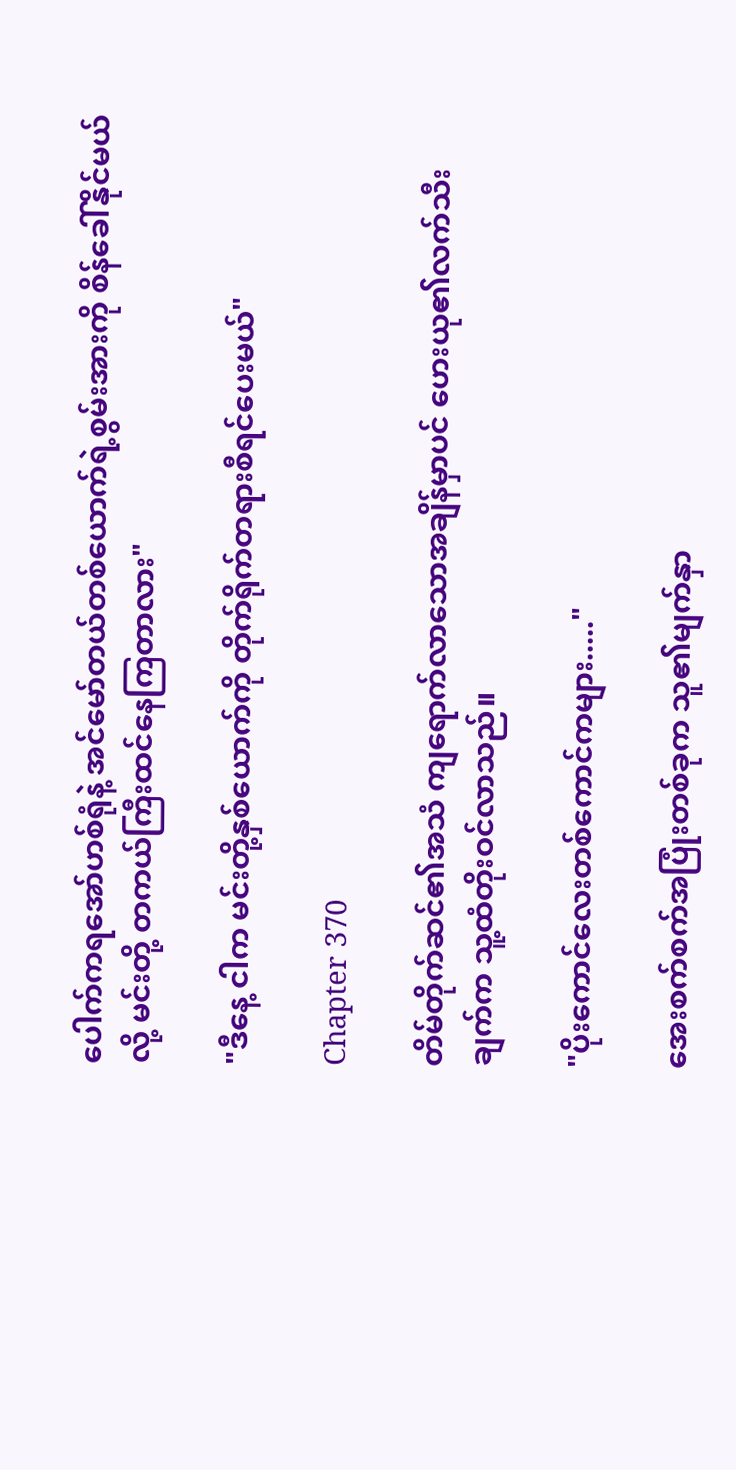ပေါက်ကရအော်ဟစ်ရုံနဲ့ အင်မော်တယ်တစ်ယောက်ရဲ့စွမ်းအားကို စိန်ခေါ်နိုင်မယ်လို့ မင်းတို့ တကယ်ကြီးထင်နေကြတာလား"

"ဒီနေ့ ငါက မင်းတို့နှစ်ယောက်ကို တိုက်ရိုက်တရားစီရင်ပေးမယ်"

Chapter 370

တိမ်တိုက်ဆင်၏အသံ ကျရောက်လာသောအချိန်မှာပင် ဟေးယု၏လက်သီးချက်က သူ့ထံတိုးဝင်လာသည်။

"ပိုးကောင်လေးတစ်ကောင်ကများ....."

အေးစက်စက်အပြုံးတစ်ခုက သူ၏မျက်နှာ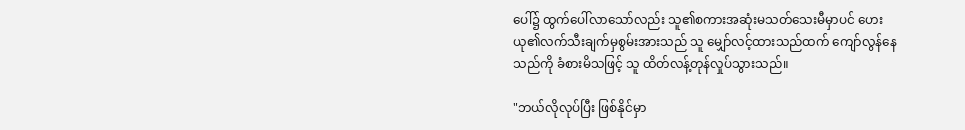ပေါ်၌ ထွက်ပေါ်လာသော်လည်း သူ၏စကားအဆုံးမသတ်သေးမီမှာပင် ဟေးယု၏လက်သီးချက်မှစွမ်းအားသည် သူ မျှော်လင့်ထားသည်ထက် ကျော်လွန်နေသည်ကို ခံစားမိသဖြင့် သူ ထိတ်လန့်တုန်လှုပ်သွားသည်။

"ဘယ်လိုလုပ်ပြီး ဖြစ်နိုင်မှာ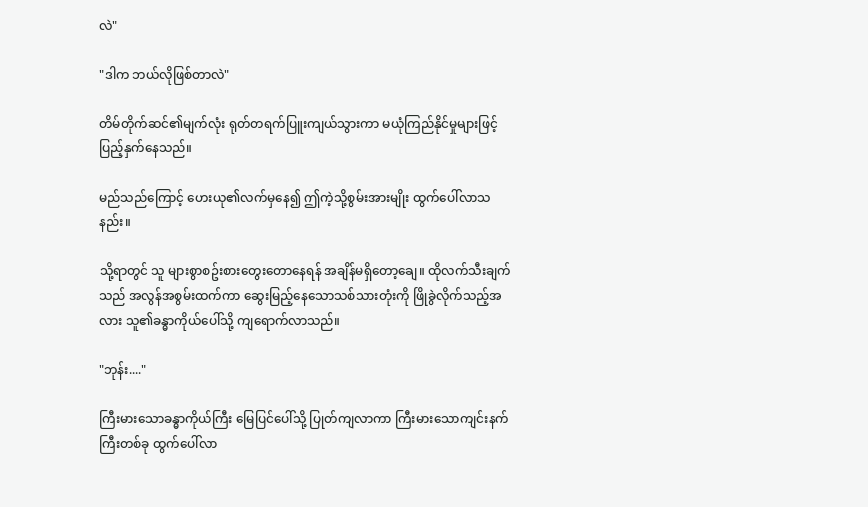လဲ"

"ဒါက ဘယ်လိုဖြစ်တာလဲ"

တိမ်တိုက်ဆင်၏မျက်လုံး ရုတ်တရက်ပြူးကျယ်သွားကာ မယုံကြည်နိုင်မှုများဖြင့် ပြည့်နှက်နေသည်။

မည်သည်ကြောင့် ဟေးယု၏လက်မှနေ၍ ဤကဲ့သို့စွမ်းအားမျိုး ထွက်ပေါ်လာသနည်း။

သို့ရာတွင် သူ များစွာစဥ်းစားတွေးတောနေရန် အချိန်မရှိတော့ချေ။ ထိုလက်သီးချက်သည် အလွန်အစွမ်းထက်ကာ ဆွေးမြည့်နေသောသစ်သားတုံးကို ဖြိုခွဲလိုက်သည့်အလား သူ၏ခန္ဓာကိုယ်ပေါ်သို့ ကျရောက်လာသည်။

"ဘုန်း...."

ကြီးမားသောခန္ဓာကိုယ်ကြီး မြေပြင်ပေါ်သို့ ပြုတ်ကျလာကာ ကြီးမားသောကျင်းနက်ကြီးတစ်ခု ထွက်ပေါ်လာ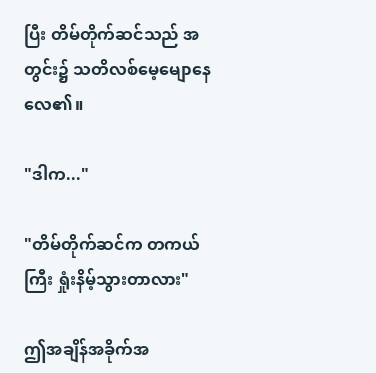ပြီး တိမ်တိုက်ဆင်သည် အတွင်း၌ သတိလစ်မေ့မျောနေလေ၏။

"ဒါက..."

"တိမ်တိုက်ဆင်က တကယ်ကြီး ရှုံးနိမ့်သွားတာလား"

ဤအချိန်အခိုက်အ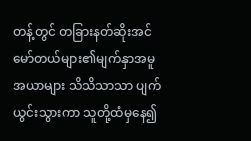တန့်တွင် တခြားနတ်ဆိုးအင်မော်တယ်များ၏မျက်နှာအမူအယာများ သိသိသာသာ ပျက်ယွင်းသွားကာ သူတို့ထံမှနေ၍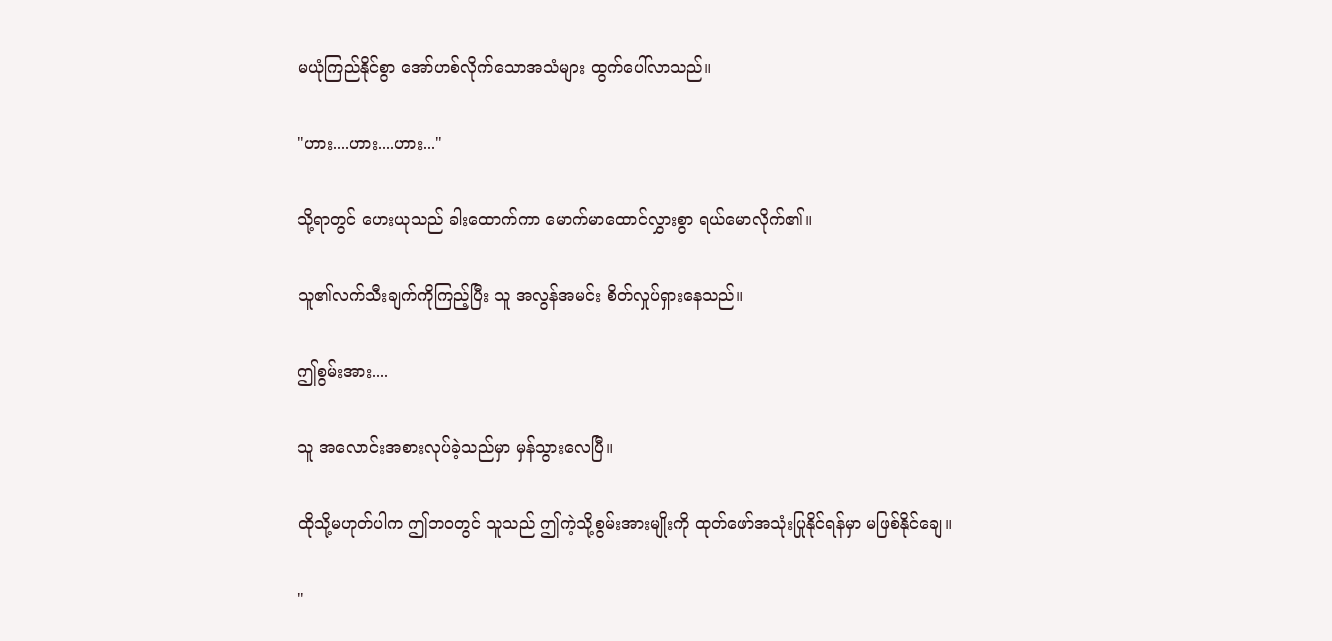မယုံကြည်နိုင်စွာ အော်ဟစ်လိုက်သောအသံများ ထွက်ပေါ်လာသည်။

"ဟား....ဟား....ဟား..."

သို့ရာတွင် ဟေးယုသည် ခါးထောက်ကာ မောက်မာထောင်လွှားစွာ ရယ်မောလိုက်၏။

သူ၏လက်သီးချက်ကိုကြည့်ပြီး သူ အလွန်အမင်း စိတ်လှုပ်ရှားနေသည်။

ဤစွမ်းအား....

သူ အလောင်းအစားလုပ်ခဲ့သည်မှာ မှန်သွားလေပြီ။

ထိုသို့မဟုတ်ပါက ဤဘဝတွင် သူသည် ဤကဲ့သို့စွမ်းအားမျိုးကို ထုတ်ဖော်အသုံးပြုနိုင်ရန်မှာ မဖြစ်နိုင်ချေ။

"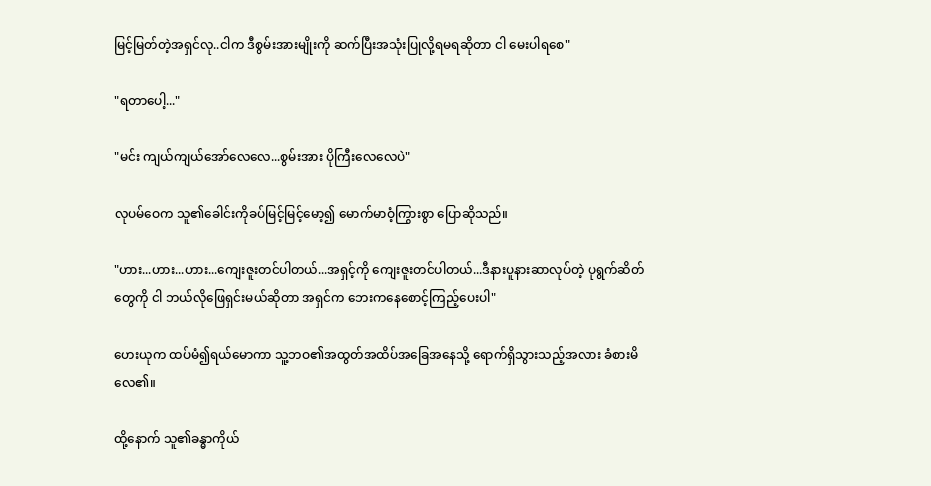မြင့်မြတ်တဲ့အရှင်လု..ငါက ဒီစွမ်းအားမျိုးကို ဆက်ပြီးအသုံးပြုလို့ရမရဆိုတာ ငါ မေးပါရစေ"

"ရတာပေါ့..."

"မင်း ကျယ်ကျယ်အော်လေလေ...စွမ်းအား ပိုကြီးလေလေပဲ"

လုပမ်ဝေက သူ၏ခေါင်းကိုခပ်မြင့်မြင့်မော့၍ မောက်မာဝံ့ကြွားစွာ ပြောဆိုသည်။

"ဟား...ဟား...ဟား...ကျေးဇူးတင်ပါတယ်...အရှင့်ကို ကျေးဇူးတင်ပါတယ်...ဒီနားပူနားဆာလုပ်တဲ့ ပုရွက်ဆိတ်တွေကို ငါ ဘယ်လိုဖြေရှင်းမယ်ဆိုတာ အရှင်က ဘေးကနေစောင့်ကြည့်ပေးပါ"

ဟေးယုက ထပ်မံ၍ရယ်မောကာ သူ့ဘဝ၏အထွတ်အထိပ်အခြေအနေသို့ ရောက်ရှိသွားသည့်အလား ခံစားမိလေ၏။

ထို့နောက် သူ၏ခန္ဓာကိုယ်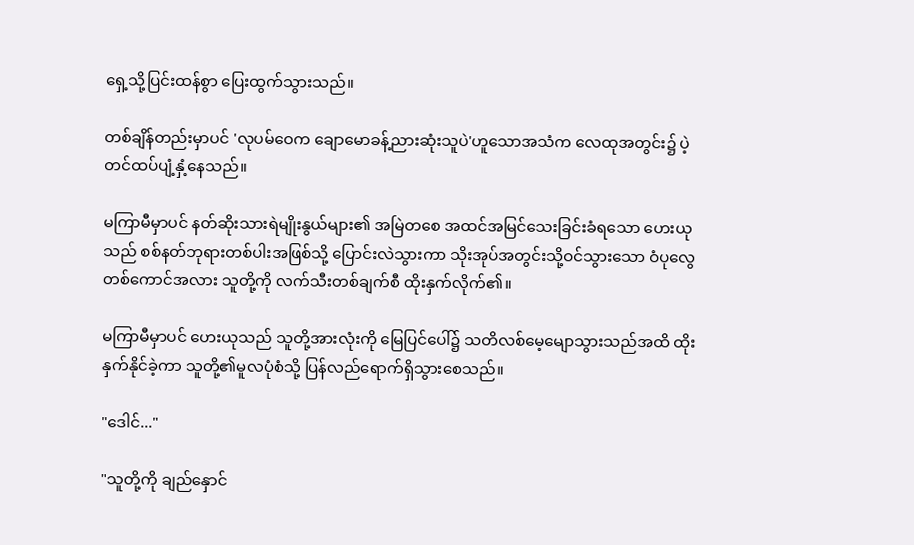ရှေ့သို့ပြင်းထန်စွာ ပြေးထွက်သွားသည်။

တစ်ချိန်တည်းမှာပင် 'လုပမ်ဝေက ချောမောခန့်ညားဆုံးသူပဲ'ဟူသောအသံက လေထုအတွင်း၌ ပဲ့တင်ထပ်ပျံ့နှံ့နေသည်။

မကြာမီမှာပင် နတ်ဆိုးသားရဲမျိုးနွယ်များ၏ အမြဲတစေ အထင်အမြင်သေးခြင်းခံရသော ဟေးယုသည် စစ်နတ်ဘုရားတစ်ပါးအဖြစ်သို့ ပြောင်းလဲသွားကာ သိုးအုပ်အတွင်းသို့ဝင်သွားသော ဝံပုလွေတစ်ကောင်အလား သူတို့ကို လက်သီးတစ်ချက်စီ ထိုးနှက်လိုက်၏။

မကြာမီမှာပင် ဟေးယုသည် သူတို့အားလုံးကို မြေပြင်ပေါ်၌ သတိလစ်မေ့မျောသွားသည်အထိ ထိုးနှက်နိုင်ခဲ့ကာ သူတို့၏မူလပုံစံသို့ ပြန်လည်ရောက်ရှိသွားစေသည်။

"ဒေါင်..."

"သူတို့ကို ချည်နှောင်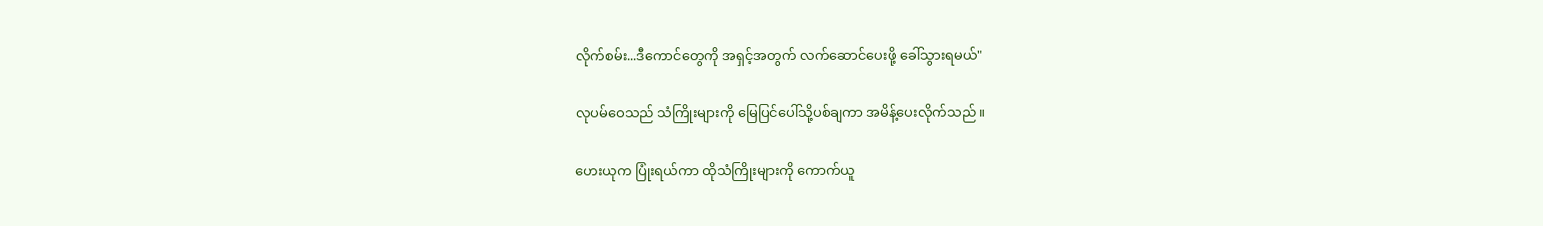လိုက်စမ်း...ဒီကောင်တွေကို အရှင့်အတွက် လက်ဆောင်ပေးဖို့ ခေါ်သွားရမယ်"

လုပမ်ဝေသည် သံကြိုးများကို မြေပြင်ပေါ်သို့ပစ်ချကာ အမိန့်ပေးလိုက်သည်။

ဟေးယုက ပြုံးရယ်ကာ ထိုသံကြိုးများကို ကောက်ယူ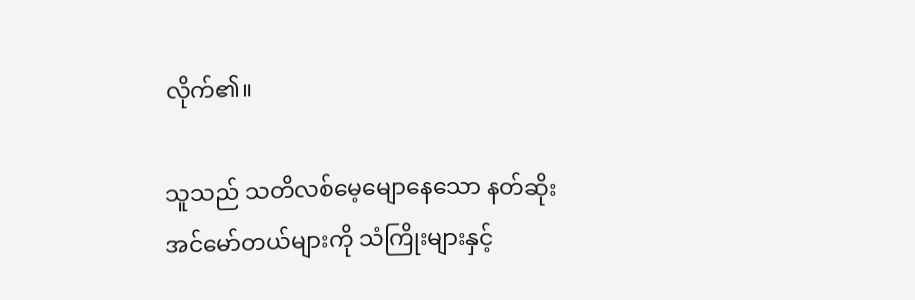လိုက်၏။

သူသည် သတိလစ်မေ့မျောနေသော နတ်ဆိုးအင်မော်တယ်များကို သံကြိုးများနှင့်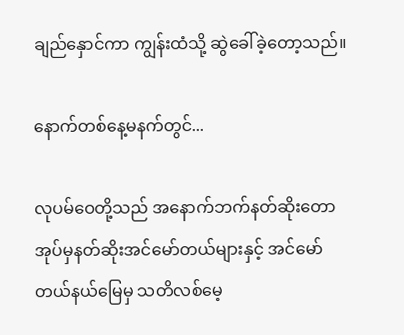ချည်နှောင်ကာ ကျွန်းထံသို့ ဆွဲခေါ်ခဲ့တော့သည်။

နောက်တစ်နေ့မနက်တွင်...

လုပမ်ဝေတို့သည် အနောက်ဘက်နတ်ဆိုးတောအုပ်မှနတ်ဆိုးအင်မော်တယ်များနှင့် အင်မော်တယ်နယ်မြေမှ သတိလစ်မေ့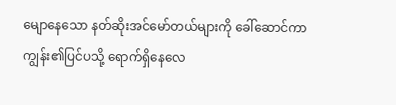မျောနေသော နတ်ဆိုးအင်မော်တယ်များကို ခေါ်ဆောင်ကာ ကျွန်း၏ပြင်ပသို့ ရောက်ရှိနေလေ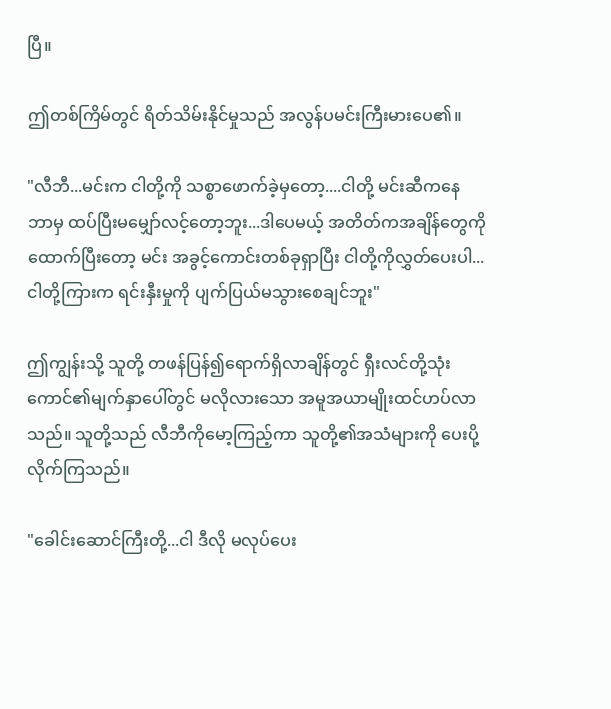ပြီ။

ဤတစ်ကြိမ်တွင် ရိတ်သိမ်းနိုင်မှုသည် အလွန်ပမင်းကြီးမားပေ၏။

"လီဘီ...မင်းက ငါတို့ကို သစ္စာဖောက်ခဲ့မှတော့....ငါတို့ မင်းဆီကနေ ဘာမှ ထပ်ပြီးမမျှော်လင့်တော့ဘူး...ဒါပေမယ့် အတိတ်ကအချိန်တွေကို ထောက်ပြီးတော့ မင်း အခွင့်ကောင်းတစ်ခုရှာပြီး ငါတို့ကိုလွှတ်ပေးပါ...ငါတို့ကြားက ရင်းနှီးမှုကို ပျက်ပြယ်မသွားစေချင်ဘူး"

ဤကျွန်းသို့ သူတို့ တဖန်ပြန်၍ရောက်ရှိလာချိန်တွင် ရှီးလင်တို့သုံးကောင်၏မျက်နှာပေါ်တွင် မလိုလားသော အမူအယာမျိုးထင်ဟပ်လာသည်။ သူတို့သည် လီဘီကိုမော့ကြည့်ကာ သူတို့၏အသံများကို ပေးပို့လိုက်ကြသည်။

"ခေါင်းဆောင်ကြီးတို့...ငါ ဒီလို မလုပ်ပေး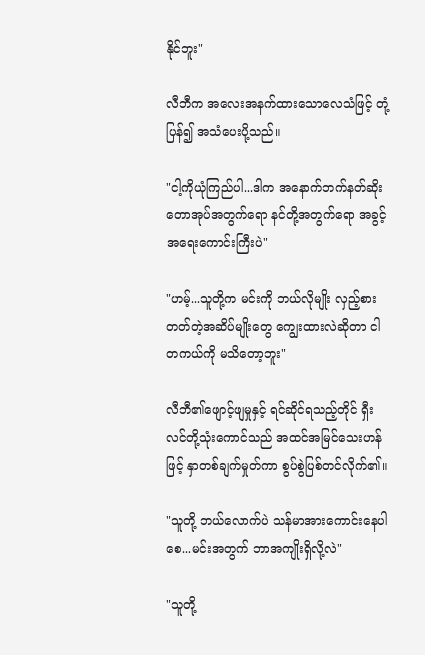နိုင်ဘူး"

လီဘီက အလေးအနက်ထားသောလေသံဖြင့် တုံ့ပြန်၍ အသံပေးပို့သည်။

"ငါ့ကိုယုံကြည်ပါ...ဒါက အနောက်ဘက်နတ်ဆိုးတောအုပ်အတွက်ရော နင်တို့အတွက်ရော အခွင့်အရေးကောင်းကြီးပဲ"

"ဟမ့်...သူတို့က မင်းကို ဘယ်လိုမျိုး လှည့်စားတတ်တဲ့အဆိပ်မျိုးတွေ ကျွေးထားလဲဆိုတာ ငါ တကယ်ကို မသိတော့ဘူး"

လီဘီ၏ဖျောင့်ဖျမှုနှင့် ရင်ဆိုင်ရသည့်တိုင် ရှီးလင်တို့သုံးကောင်သည် အထင်အမြင်သေးဟန်ဖြင့် နှာတစ်ချက်မှုတ်ကာ စွပ်စွဲပြစ်တင်လိုက်၏။

"သူတို့ ဘယ်လောက်ပဲ သန်မာအားကောင်းနေပါစေ...မင်းအတွက် ဘာအကျိုးရှိလို့လဲ"

"သူတို့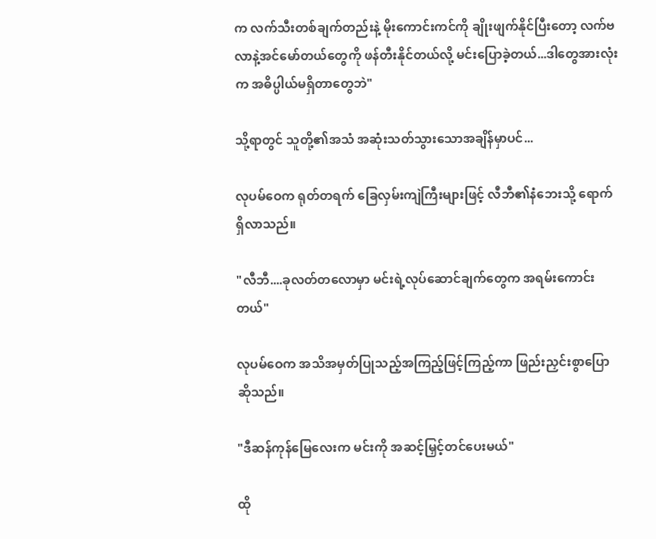က လက်သီးတစ်ချက်တည်းနဲ့ မိုးကောင်းကင်ကို ချိုးဖျက်နိုင်ပြီးတော့ လက်ဗလာနဲ့အင်မော်တယ်တွေကို ဖန်တီးနိုင်တယ်လို့ မင်းပြောခဲ့တယ်...ဒါတွေအားလုံးက အဓိပ္ပါယ်မရှိတာတွေဘဲ"

သို့ရာတွင် သူတို့၏အသံ အဆုံးသတ်သွားသောအချိန်မှာပင်...

လုပမ်ဝေက ရုတ်တရက် ခြေလှမ်းကျဲကြီးများဖြင့် လီဘီ၏နံဘေးသို့ ရောက်ရှိလာသည်။

"လီဘီ....ခုလတ်တလောမှာ မင်းရဲ့လုပ်ဆောင်ချက်တွေက အရမ်းကောင်းတယ်"

လုပမ်ဝေက အသိအမှတ်ပြုသည့်အကြည့်ဖြင့်ကြည့်ကာ ဖြည်းညှင်းစွာပြောဆိုသည်။

"ဒီဆန်ကုန်မြေလေးက မင်းကို အဆင့်မြှင့်တင်ပေးမယ်"

ထို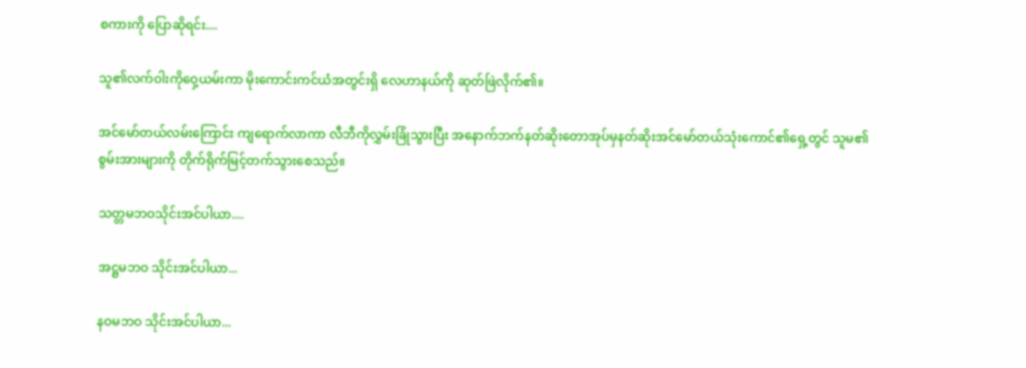စကားကို ပြောဆိုရင်း....

သူ၏လက်ဝါးကိုဝှေ့ယမ်းကာ မိုးကောင်းကင်ယံအတွင်းရှိ လေဟာနယ်ကို ဆုတ်ဖြဲလိုက်၏။

အင်မော်တယ်လမ်းကြောင်း ကျရောက်လာကာ လီဘီကိုလွှမ်းခြုံသွားပြီး အနောက်ဘက်နတ်ဆိုးတောအုပ်မှနတ်ဆိုးအင်မော်တယ်သုံးကောင်၏ရှေ့တွင် သူမ၏စွမ်းအားများကို တိုက်ရိုက်မြင့်တက်သွားစေသည်။

သတ္တမဘဝသိုင်းအင်ပါယာ....

အဋ္ဌမဘဝ သိုင်းအင်ပါယာ...

နဝမဘဝ သိုင်းအင်ပါယာ...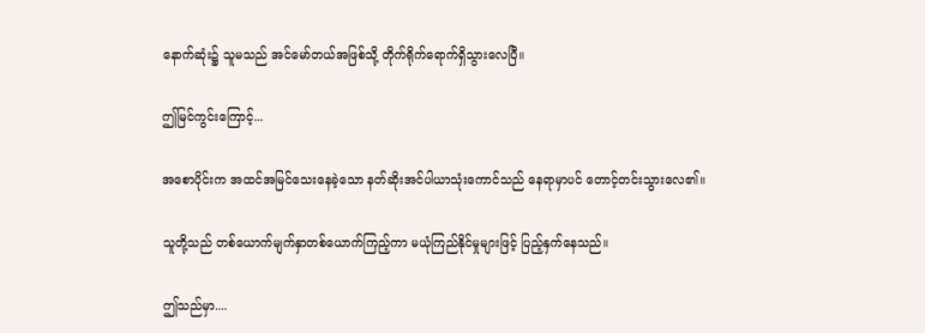နောက်ဆုံး၌ သူမသည် အင်မော်တယ်အဖြစ်သို့ တိုက်ရိုက်ရောက်ရှိသွားလေပြီ။

ဤမြင်ကွင်းကြောင့်...

အစောပိုင်းက အထင်အမြင်သေးနေခဲ့သော နတ်ဆိုးအင်ပါယာသုံးကောင်သည် နေရာမှာပင် တောင့်တင်းသွားလေ၏။

သူတို့သည် တစ်ယောက်မျက်နှာတစ်ယောက်ကြည့်ကာ မယုံကြည်နိုင်မှုများဖြင့် ပြည့်နှက်နေသည်။

ဤသည်မှာ....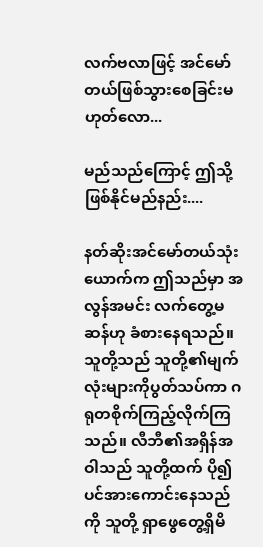လက်ဗလာဖြင့် အင်မော်တယ်ဖြစ်သွားစေခြင်းမဟုတ်လော...

မည်သည်ကြောင့် ဤသို့ဖြစ်နိုင်မည်နည်း....

နတ်ဆိုးအင်မော်တယ်သုံးယောက်က ဤသည်မှာ အလွန်အမင်း လက်တွေ့မဆန်ဟု ခံစားနေရသည်။ သူတို့သည် သူတို့၏မျက်လုံးများကိုပွတ်သပ်ကာ ဂရုတစိုက်ကြည့်လိုက်ကြသည်။ လီဘီ၏အရှိန်အဝါသည် သူတို့ထက် ပို၍ပင်အားကောင်းနေသည်ကို သူတို့ ရှာဖွေတွေ့ရှိမိ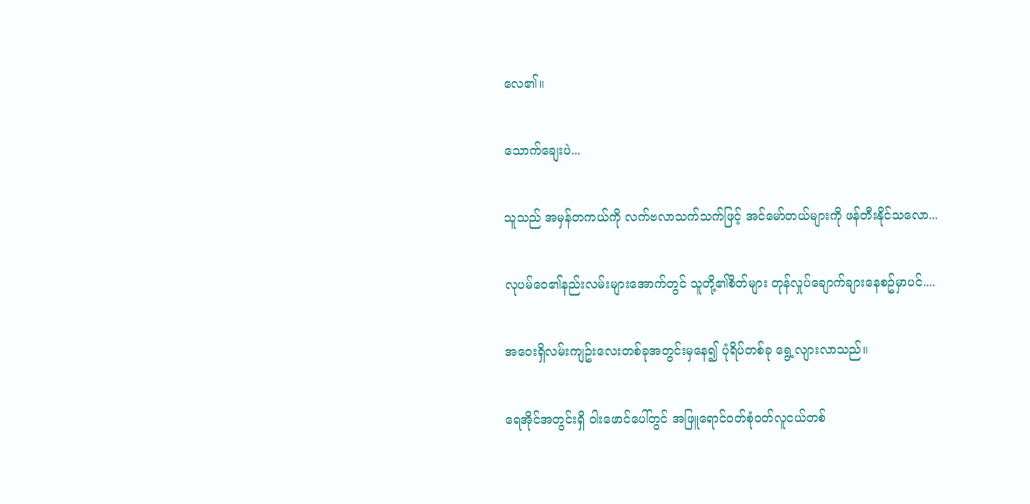လေ၏။

သောက်ချေးပဲ...

သူသည် အမှန်တကယ်ကို လက်ဗလာသက်သက်ဖြင့် အင်မော်တယ်များကို ဖန်တီးနိုင်သလော...

လုပမ်ဝေ၏နည်းလမ်းများအောက်တွင် သူတို့၏စိတ်များ တုန်လှုပ်ချောက်ချားနေစဥ်မှာပင်....

အဝေးရှိလမ်းကျဥ်းလေးတစ်ခုအတွင်းမှနေ၍ ပုံရိပ်တစ်ခု ရွေ့လျားလာသည်။

ရေအိုင်အတွင်းရှိ ဝါးဖောင်ပေါ်တွင် အဖြူရောင်ဝတ်စုံဝတ်လူငယ်တစ်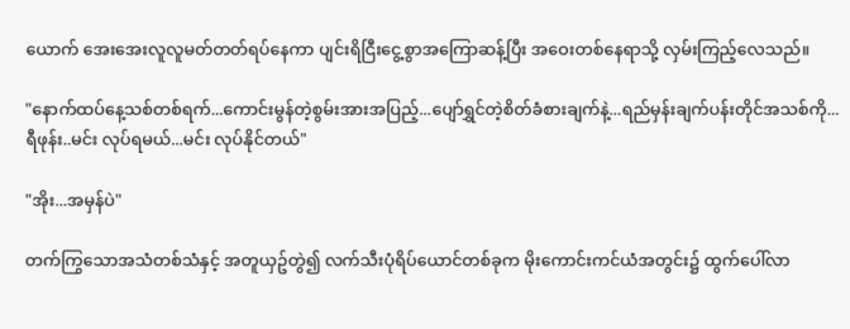ယောက် အေးအေးလူလူမတ်တတ်ရပ်နေကာ ပျင်းရိငြီးငွေ့စွာအကြောဆန့်ပြီး အဝေးတစ်နေရာသို့ လှမ်းကြည့်လေသည်။

"နောက်ထပ်နေ့သစ်တစ်ရက်...ကောင်းမွန်တဲ့စွမ်းအားအပြည့်...ပျော်ရွှင်တဲ့စိတ်ခံစားချက်နဲ့...ရည်မှန်းချက်ပန်းတိုင်အသစ်ကို...ရီဖုန်း..မင်း လုပ်ရမယ်...မင်း လုပ်နိုင်တယ်"

"အိုး...အမှန်ပဲ"

တက်ကြွသောအသံတစ်သံနှင့် အတူယှဥ်တွဲ၍ လက်သီးပုံရိပ်ယောင်တစ်ခုက မိုးကောင်းကင်ယံအတွင်း၌ ထွက်ပေါ်လာ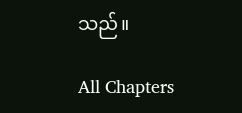သည်။

All Chapters